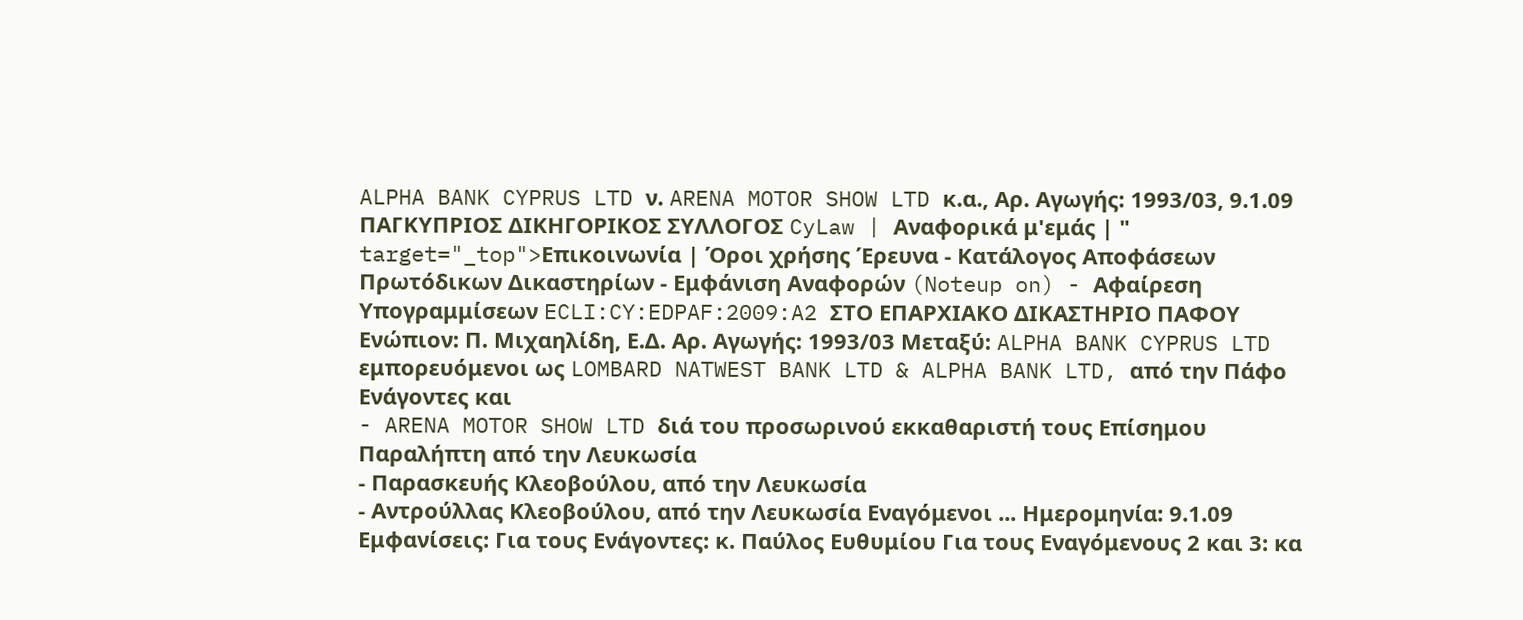ALPHA BANK CYPRUS LTD ν. ARENA MOTOR SHOW LTD κ.α., Αρ. Αγωγής: 1993/03, 9.1.09 ΠΑΓΚΥΠΡΙΟΣ ΔΙΚΗΓΟΡΙΚΟΣ ΣΥΛΛΟΓΟΣ CyLaw | Αναφορικά μ'εμάς | " target="_top">Επικοινωνία | Όροι χρήσης Έρευνα - Κατάλογος Αποφάσεων Πρωτόδικων Δικαστηρίων - Εμφάνιση Αναφορών (Noteup on) - Αφαίρεση Υπογραμμίσεων ECLI:CY:EDPAF:2009:A2 ΣΤΟ ΕΠΑΡΧΙΑΚΟ ΔΙΚΑΣΤΗΡΙΟ ΠΑΦΟΥ Ενώπιον: Π. Μιχαηλίδη, Ε.Δ. Αρ. Αγωγής: 1993/03 Μεταξύ: ALPHA BANK CYPRUS LTD εμπορευόμενοι ως LOMBARD NATWEST BANK LTD & ALPHA BANK LTD, από την Πάφο Ενάγοντες και
- ARENA MOTOR SHOW LTD διά του προσωρινού εκκαθαριστή τους Επίσημου Παραλήπτη από την Λευκωσία
- Παρασκευής Κλεοβούλου, από την Λευκωσία
- Αντρούλλας Κλεοβούλου, από την Λευκωσία Εναγόμενοι ... Ημερομηνία: 9.1.09 Εμφανίσεις: Για τους Ενάγοντες: κ. Παύλος Ευθυμίου Για τους Εναγόμενους 2 και 3: κα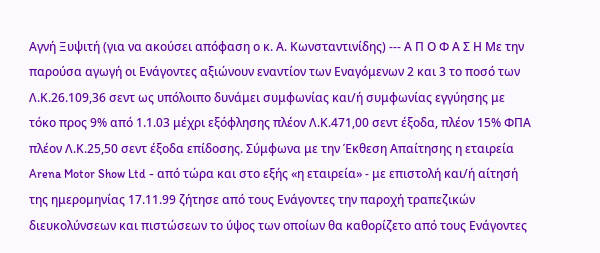Αγνή Ξυψιτή (για να ακούσει απόφαση ο κ. Α. Κωνσταντινίδης) --- Α Π Ο Φ Α Σ Η Με την παρούσα αγωγή οι Ενάγοντες αξιώνουν εναντίον των Εναγόμενων 2 και 3 το ποσό των Λ.Κ.26.109,36 σεντ ως υπόλοιπο δυνάμει συμφωνίας και/ή συμφωνίας εγγύησης με τόκο προς 9% από 1.1.03 μέχρι εξόφλησης πλέον Λ.Κ.471,00 σεντ έξοδα, πλέον 15% ΦΠΑ πλέον Λ.Κ.25,50 σεντ έξοδα επίδοσης. Σύμφωνα με την Έκθεση Απαίτησης η εταιρεία Arena Motor Show Ltd - από τώρα και στο εξής «η εταιρεία» - με επιστολή και/ή αίτησή της ημερομηνίας 17.11.99 ζήτησε από τους Ενάγοντες την παροχή τραπεζικών διευκολύνσεων και πιστώσεων το ύψος των οποίων θα καθορίζετο από τους Ενάγοντες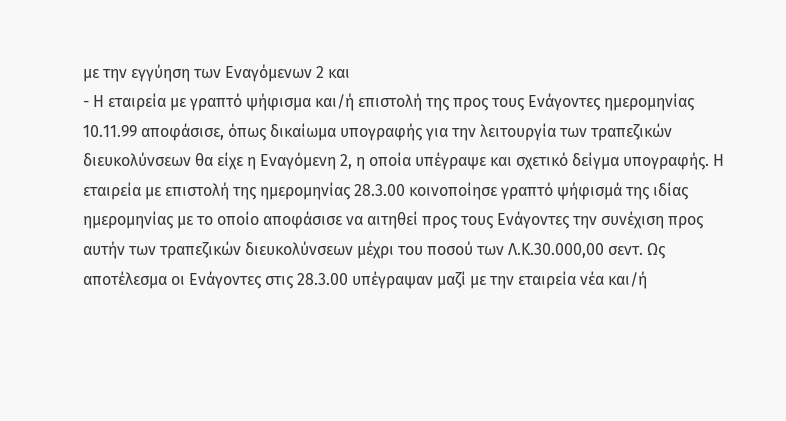με την εγγύηση των Εναγόμενων 2 και
- Η εταιρεία με γραπτό ψήφισμα και/ή επιστολή της προς τους Ενάγοντες ημερομηνίας 10.11.99 αποφάσισε, όπως δικαίωμα υπογραφής για την λειτουργία των τραπεζικών διευκολύνσεων θα είχε η Εναγόμενη 2, η οποία υπέγραψε και σχετικό δείγμα υπογραφής. Η εταιρεία με επιστολή της ημερομηνίας 28.3.00 κοινοποίησε γραπτό ψήφισμά της ιδίας ημερομηνίας με το οποίο αποφάσισε να αιτηθεί προς τους Ενάγοντες την συνέχιση προς αυτήν των τραπεζικών διευκολύνσεων μέχρι του ποσού των Λ.Κ.30.000,00 σεντ. Ως αποτέλεσμα οι Ενάγοντες στις 28.3.00 υπέγραψαν μαζί με την εταιρεία νέα και/ή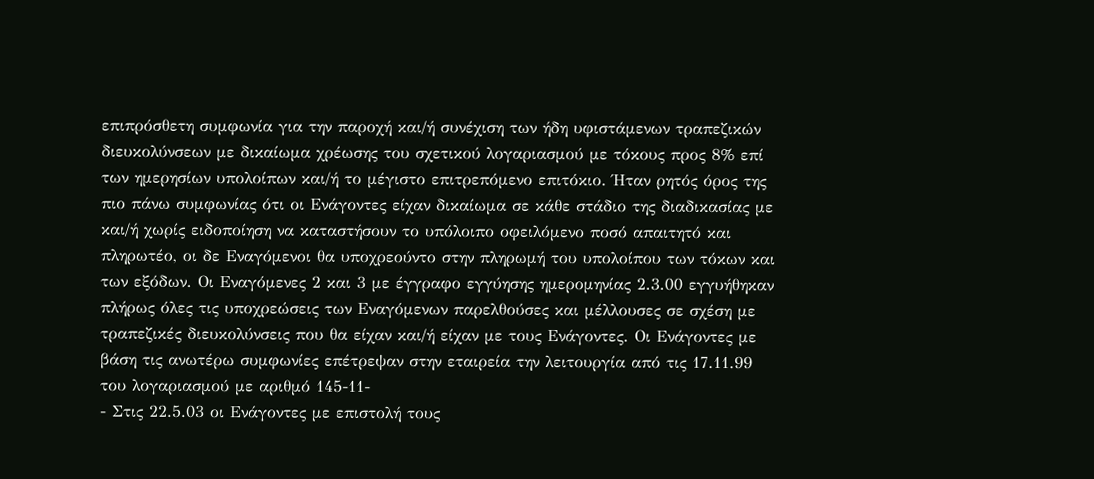επιπρόσθετη συμφωνία για την παροχή και/ή συνέχιση των ήδη υφιστάμενων τραπεζικών διευκολύνσεων με δικαίωμα χρέωσης του σχετικού λογαριασμού με τόκους προς 8% επί των ημερησίων υπολοίπων και/ή το μέγιστο επιτρεπόμενο επιτόκιο. Ήταν ρητός όρος της πιο πάνω συμφωνίας ότι οι Ενάγοντες είχαν δικαίωμα σε κάθε στάδιο της διαδικασίας με και/ή χωρίς ειδοποίηση να καταστήσουν το υπόλοιπο οφειλόμενο ποσό απαιτητό και πληρωτέο, οι δε Εναγόμενοι θα υποχρεούντο στην πληρωμή του υπολοίπου των τόκων και των εξόδων. Οι Εναγόμενες 2 και 3 με έγγραφο εγγύησης ημερομηνίας 2.3.00 εγγυήθηκαν πλήρως όλες τις υποχρεώσεις των Εναγόμενων παρελθούσες και μέλλουσες σε σχέση με τραπεζικές διευκολύνσεις που θα είχαν και/ή είχαν με τους Ενάγοντες. Οι Ενάγοντες με βάση τις ανωτέρω συμφωνίες επέτρεψαν στην εταιρεία την λειτουργία από τις 17.11.99 του λογαριασμού με αριθμό 145-11-
- Στις 22.5.03 οι Ενάγοντες με επιστολή τους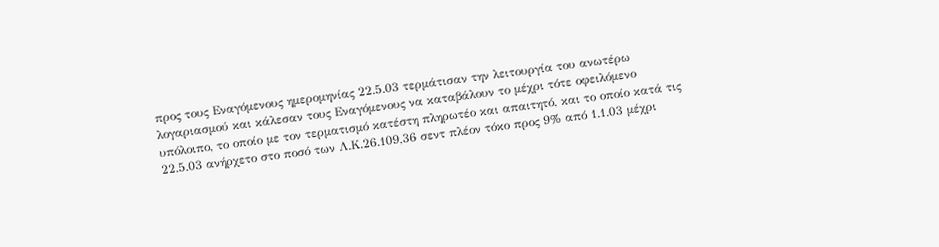προς τους Εναγόμενους ημερομηνίας 22.5.03 τερμάτισαν την λειτουργία του ανωτέρω λογαριασμού και κάλεσαν τους Εναγόμενους να καταβάλουν το μέχρι τότε οφειλόμενο υπόλοιπο, το οποίο με τον τερματισμό κατέστη πληρωτέο και απαιτητό, και το οποίο κατά τις 22.5.03 ανήρχετο στο ποσό των Λ.Κ.26.109,36 σεντ πλέον τόκο προς 9% από 1.1.03 μέχρι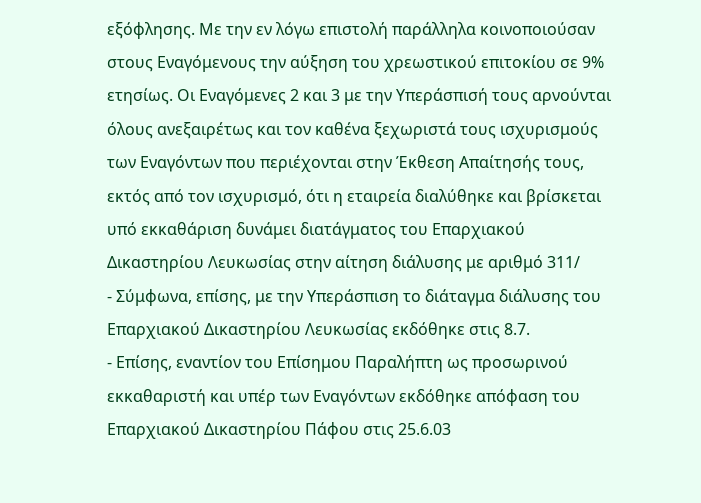εξόφλησης. Με την εν λόγω επιστολή παράλληλα κοινοποιούσαν στους Εναγόμενους την αύξηση του χρεωστικού επιτοκίου σε 9% ετησίως. Οι Εναγόμενες 2 και 3 με την Υπεράσπισή τους αρνούνται όλους ανεξαιρέτως και τον καθένα ξεχωριστά τους ισχυρισμούς των Εναγόντων που περιέχονται στην Έκθεση Απαίτησής τους, εκτός από τον ισχυρισμό, ότι η εταιρεία διαλύθηκε και βρίσκεται υπό εκκαθάριση δυνάμει διατάγματος του Επαρχιακού Δικαστηρίου Λευκωσίας στην αίτηση διάλυσης με αριθμό 311/
- Σύμφωνα, επίσης, με την Υπεράσπιση το διάταγμα διάλυσης του Επαρχιακού Δικαστηρίου Λευκωσίας εκδόθηκε στις 8.7.
- Επίσης, εναντίον του Επίσημου Παραλήπτη ως προσωρινού εκκαθαριστή και υπέρ των Εναγόντων εκδόθηκε απόφαση του Επαρχιακού Δικαστηρίου Πάφου στις 25.6.03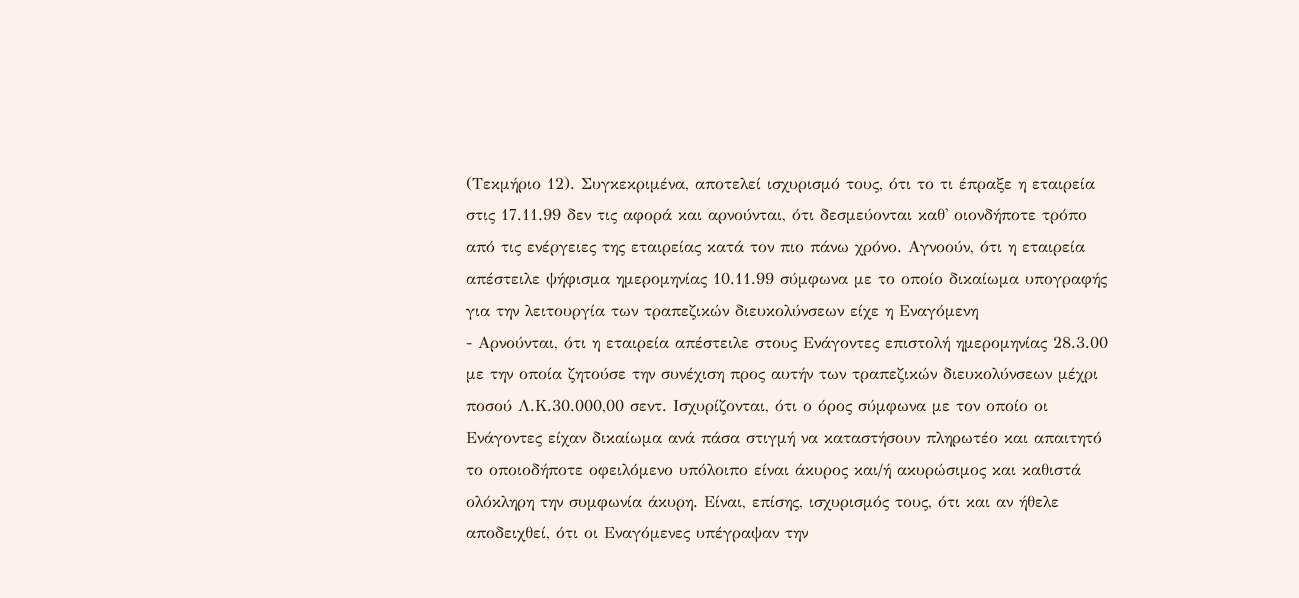(Τεκμήριο 12). Συγκεκριμένα, αποτελεί ισχυρισμό τους, ότι το τι έπραξε η εταιρεία στις 17.11.99 δεν τις αφορά και αρνούνται, ότι δεσμεύονται καθ' οιονδήποτε τρόπο από τις ενέργειες της εταιρείας κατά τον πιο πάνω χρόνο. Αγνοούν, ότι η εταιρεία απέστειλε ψήφισμα ημερομηνίας 10.11.99 σύμφωνα με το οποίο δικαίωμα υπογραφής για την λειτουργία των τραπεζικών διευκολύνσεων είχε η Εναγόμενη
- Αρνούνται, ότι η εταιρεία απέστειλε στους Ενάγοντες επιστολή ημερομηνίας 28.3.00 με την οποία ζητούσε την συνέχιση προς αυτήν των τραπεζικών διευκολύνσεων μέχρι ποσού Λ.Κ.30.000,00 σεντ. Ισχυρίζονται, ότι ο όρος σύμφωνα με τον οποίο οι Ενάγοντες είχαν δικαίωμα ανά πάσα στιγμή να καταστήσουν πληρωτέο και απαιτητό το οποιοδήποτε οφειλόμενο υπόλοιπο είναι άκυρος και/ή ακυρώσιμος και καθιστά ολόκληρη την συμφωνία άκυρη. Είναι, επίσης, ισχυρισμός τους, ότι και αν ήθελε αποδειχθεί, ότι οι Εναγόμενες υπέγραψαν την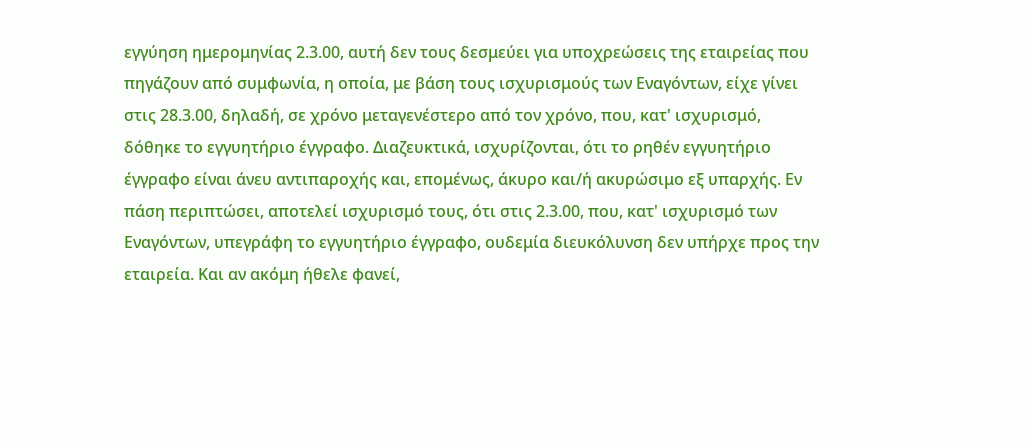εγγύηση ημερομηνίας 2.3.00, αυτή δεν τους δεσμεύει για υποχρεώσεις της εταιρείας που πηγάζουν από συμφωνία, η οποία, με βάση τους ισχυρισμούς των Εναγόντων, είχε γίνει στις 28.3.00, δηλαδή, σε χρόνο μεταγενέστερο από τον χρόνο, που, κατ' ισχυρισμό, δόθηκε το εγγυητήριο έγγραφο. Διαζευκτικά, ισχυρίζονται, ότι το ρηθέν εγγυητήριο έγγραφο είναι άνευ αντιπαροχής και, επομένως, άκυρο και/ή ακυρώσιμο εξ υπαρχής. Εν πάση περιπτώσει, αποτελεί ισχυρισμό τους, ότι στις 2.3.00, που, κατ' ισχυρισμό των Εναγόντων, υπεγράφη το εγγυητήριο έγγραφο, ουδεμία διευκόλυνση δεν υπήρχε προς την εταιρεία. Και αν ακόμη ήθελε φανεί,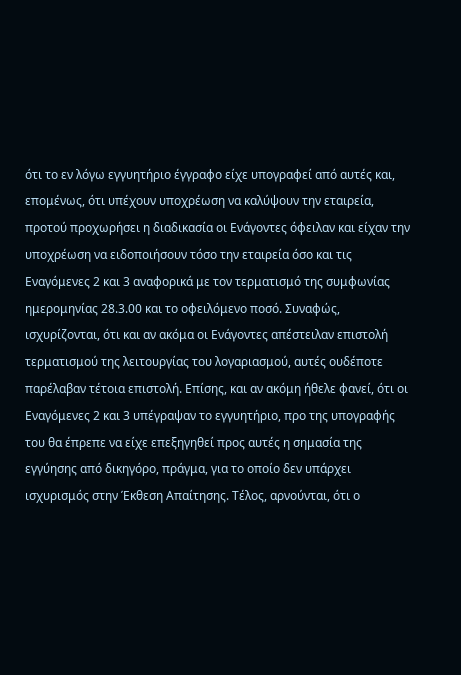ότι το εν λόγω εγγυητήριο έγγραφο είχε υπογραφεί από αυτές και, επομένως, ότι υπέχουν υποχρέωση να καλύψουν την εταιρεία, προτού προχωρήσει η διαδικασία οι Ενάγοντες όφειλαν και είχαν την υποχρέωση να ειδοποιήσουν τόσο την εταιρεία όσο και τις Εναγόμενες 2 και 3 αναφορικά με τον τερματισμό της συμφωνίας ημερομηνίας 28.3.00 και το οφειλόμενο ποσό. Συναφώς, ισχυρίζονται, ότι και αν ακόμα οι Ενάγοντες απέστειλαν επιστολή τερματισμού της λειτουργίας του λογαριασμού, αυτές ουδέποτε παρέλαβαν τέτοια επιστολή. Επίσης, και αν ακόμη ήθελε φανεί, ότι οι Εναγόμενες 2 και 3 υπέγραψαν το εγγυητήριο, προ της υπογραφής του θα έπρεπε να είχε επεξηγηθεί προς αυτές η σημασία της εγγύησης από δικηγόρο, πράγμα, για το οποίο δεν υπάρχει ισχυρισμός στην Έκθεση Απαίτησης. Τέλος, αρνούνται, ότι ο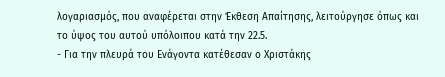λογαριασμός, που αναφέρεται στην Έκθεση Απαίτησης, λειτούργησε όπως και το ύψος του αυτού υπόλοιπου κατά την 22.5.
- Για την πλευρά του Ενάγοντα κατέθεσαν ο Χριστάκης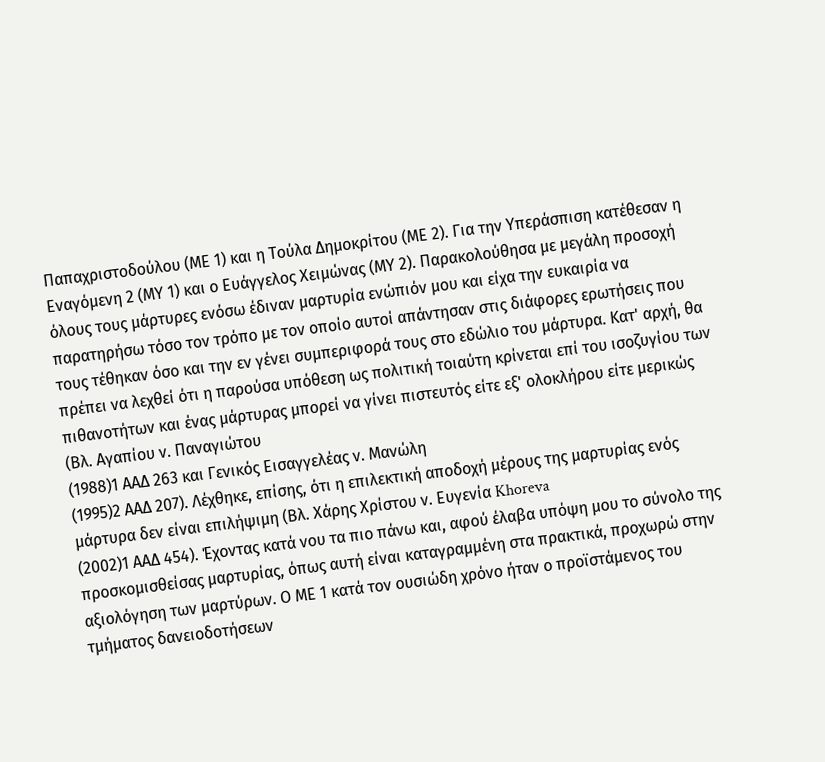Παπαχριστοδούλου (ΜΕ 1) και η Τούλα Δημοκρίτου (ΜΕ 2). Για την Υπεράσπιση κατέθεσαν η Εναγόμενη 2 (ΜΥ 1) και ο Ευάγγελος Χειμώνας (ΜΥ 2). Παρακολούθησα με μεγάλη προσοχή όλους τους μάρτυρες ενόσω έδιναν μαρτυρία ενώπιόν μου και είχα την ευκαιρία να παρατηρήσω τόσο τον τρόπο με τον οποίο αυτοί απάντησαν στις διάφορες ερωτήσεις που τους τέθηκαν όσο και την εν γένει συμπεριφορά τους στο εδώλιο του μάρτυρα. Κατ' αρχή, θα πρέπει να λεχθεί ότι η παρούσα υπόθεση ως πολιτική τοιαύτη κρίνεται επί του ισοζυγίου των πιθανοτήτων και ένας μάρτυρας μπορεί να γίνει πιστευτός είτε εξ' ολοκλήρου είτε μερικώς (Βλ. Αγαπίου ν. Παναγιώτου
(1988)1 ΑΑΔ 263 και Γενικός Εισαγγελέας ν. Μανώλη
(1995)2 ΑΑΔ 207). Λέχθηκε, επίσης, ότι η επιλεκτική αποδοχή μέρους της μαρτυρίας ενός μάρτυρα δεν είναι επιλήψιμη (Βλ. Χάρης Χρίστου ν. Ευγενία Khoreva
(2002)1 ΑΑΔ 454). Έχοντας κατά νου τα πιο πάνω και, αφού έλαβα υπόψη μου το σύνολο της προσκομισθείσας μαρτυρίας, όπως αυτή είναι καταγραμμένη στα πρακτικά, προχωρώ στην αξιολόγηση των μαρτύρων. Ο ΜΕ 1 κατά τον ουσιώδη χρόνο ήταν ο προϊστάμενος του τμήματος δανειοδοτήσεων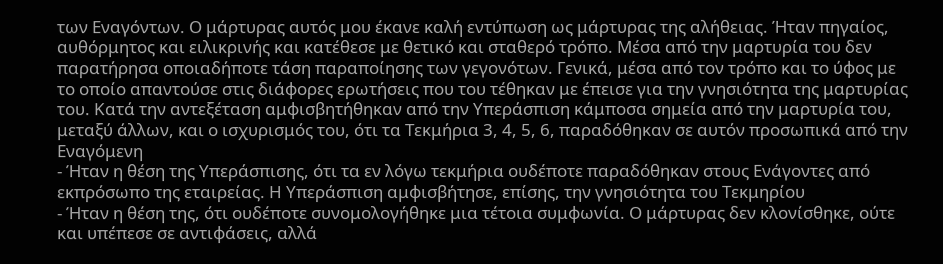των Εναγόντων. Ο μάρτυρας αυτός μου έκανε καλή εντύπωση ως μάρτυρας της αλήθειας. Ήταν πηγαίος, αυθόρμητος και ειλικρινής και κατέθεσε με θετικό και σταθερό τρόπο. Μέσα από την μαρτυρία του δεν παρατήρησα οποιαδήποτε τάση παραποίησης των γεγονότων. Γενικά, μέσα από τον τρόπο και το ύφος με το οποίο απαντούσε στις διάφορες ερωτήσεις που του τέθηκαν με έπεισε για την γνησιότητα της μαρτυρίας του. Κατά την αντεξέταση αμφισβητήθηκαν από την Υπεράσπιση κάμποσα σημεία από την μαρτυρία του, μεταξύ άλλων, και ο ισχυρισμός του, ότι τα Τεκμήρια 3, 4, 5, 6, παραδόθηκαν σε αυτόν προσωπικά από την Εναγόμενη
- Ήταν η θέση της Υπεράσπισης, ότι τα εν λόγω τεκμήρια ουδέποτε παραδόθηκαν στους Ενάγοντες από εκπρόσωπο της εταιρείας. Η Υπεράσπιση αμφισβήτησε, επίσης, την γνησιότητα του Τεκμηρίου
- Ήταν η θέση της, ότι ουδέποτε συνομολογήθηκε μια τέτοια συμφωνία. Ο μάρτυρας δεν κλονίσθηκε, ούτε και υπέπεσε σε αντιφάσεις, αλλά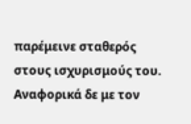παρέμεινε σταθερός στους ισχυρισμούς του. Αναφορικά δε με τον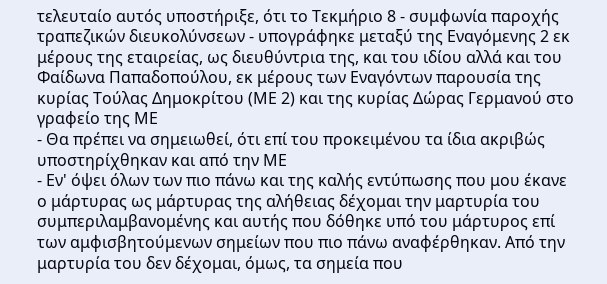τελευταίο αυτός υποστήριξε, ότι το Τεκμήριο 8 - συμφωνία παροχής τραπεζικών διευκολύνσεων - υπογράφηκε μεταξύ της Εναγόμενης 2 εκ μέρους της εταιρείας, ως διευθύντρια της, και του ιδίου αλλά και του Φαίδωνα Παπαδοπούλου, εκ μέρους των Εναγόντων παρουσία της κυρίας Τούλας Δημοκρίτου (ΜΕ 2) και της κυρίας Δώρας Γερμανού στο γραφείο της ΜΕ
- Θα πρέπει να σημειωθεί, ότι επί του προκειμένου τα ίδια ακριβώς υποστηρίχθηκαν και από την ΜΕ
- Εν' όψει όλων των πιο πάνω και της καλής εντύπωσης που μου έκανε ο μάρτυρας ως μάρτυρας της αλήθειας δέχομαι την μαρτυρία του συμπεριλαμβανομένης και αυτής που δόθηκε υπό του μάρτυρος επί των αμφισβητούμενων σημείων που πιο πάνω αναφέρθηκαν. Από την μαρτυρία του δεν δέχομαι, όμως, τα σημεία που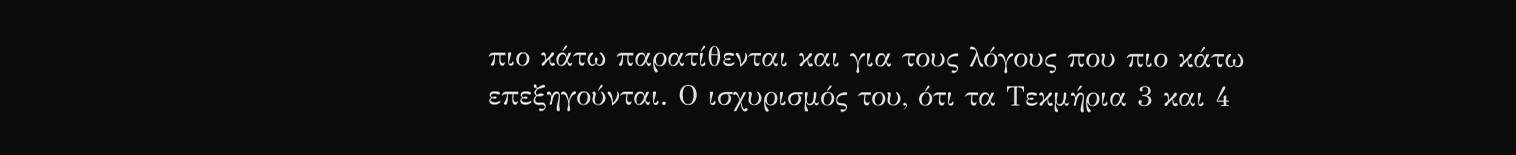πιο κάτω παρατίθενται και για τους λόγους που πιο κάτω επεξηγούνται. Ο ισχυρισμός του, ότι τα Τεκμήρια 3 και 4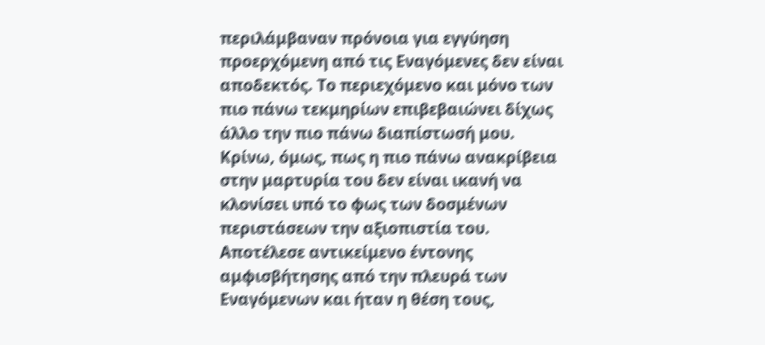περιλάμβαναν πρόνοια για εγγύηση προερχόμενη από τις Εναγόμενες δεν είναι αποδεκτός. Το περιεχόμενο και μόνο των πιο πάνω τεκμηρίων επιβεβαιώνει δίχως άλλο την πιο πάνω διαπίστωσή μου. Κρίνω, όμως, πως η πιο πάνω ανακρίβεια στην μαρτυρία του δεν είναι ικανή να κλονίσει υπό το φως των δοσμένων περιστάσεων την αξιοπιστία του. Αποτέλεσε αντικείμενο έντονης αμφισβήτησης από την πλευρά των Εναγόμενων και ήταν η θέση τους,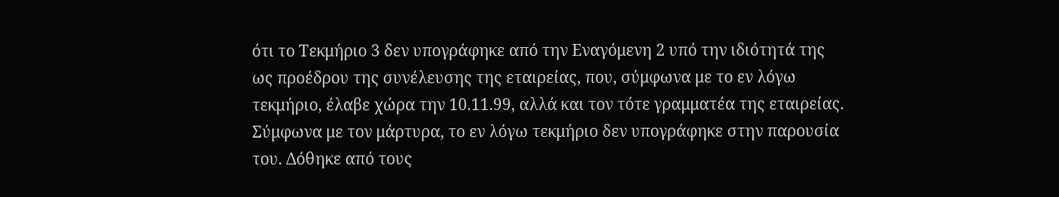ότι το Τεκμήριο 3 δεν υπογράφηκε από την Εναγόμενη 2 υπό την ιδιότητά της ως προέδρου της συνέλευσης της εταιρείας, που, σύμφωνα με το εν λόγω τεκμήριο, έλαβε χώρα την 10.11.99, αλλά και τον τότε γραμματέα της εταιρείας. Σύμφωνα με τον μάρτυρα, το εν λόγω τεκμήριο δεν υπογράφηκε στην παρουσία του. Δόθηκε από τους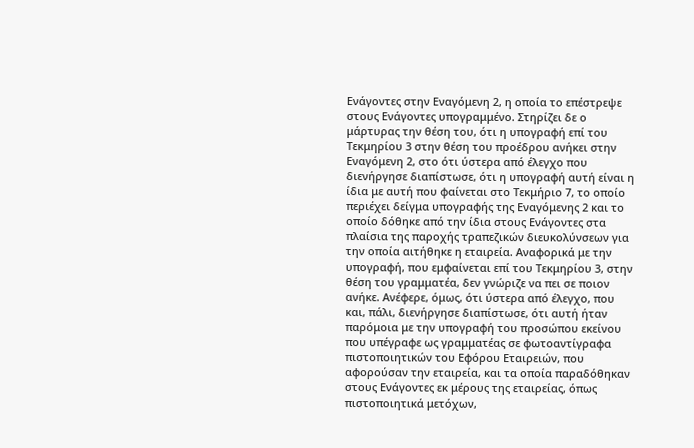Ενάγοντες στην Εναγόμενη 2, η οποία το επέστρεψε στους Ενάγοντες υπογραμμένο. Στηρίζει δε ο μάρτυρας την θέση του, ότι η υπογραφή επί του Τεκμηρίου 3 στην θέση του προέδρου ανήκει στην Εναγόμενη 2, στο ότι ύστερα από έλεγχο που διενήργησε διαπίστωσε, ότι η υπογραφή αυτή είναι η ίδια με αυτή που φαίνεται στο Τεκμήριο 7, το οποίο περιέχει δείγμα υπογραφής της Εναγόμενης 2 και το οποίο δόθηκε από την ίδια στους Ενάγοντες στα πλαίσια της παροχής τραπεζικών διευκολύνσεων για την οποία αιτήθηκε η εταιρεία. Αναφορικά με την υπογραφή, που εμφαίνεται επί του Τεκμηρίου 3, στην θέση του γραμματέα, δεν γνώριζε να πει σε ποιον ανήκε. Ανέφερε, όμως, ότι ύστερα από έλεγχο, που και, πάλι, διενήργησε διαπίστωσε, ότι αυτή ήταν παρόμοια με την υπογραφή του προσώπου εκείνου που υπέγραφε ως γραμματέας σε φωτοαντίγραφα πιστοποιητικών του Εφόρου Εταιρειών, που αφορούσαν την εταιρεία, και τα οποία παραδόθηκαν στους Ενάγοντες εκ μέρους της εταιρείας, όπως πιστοποιητικά μετόχων,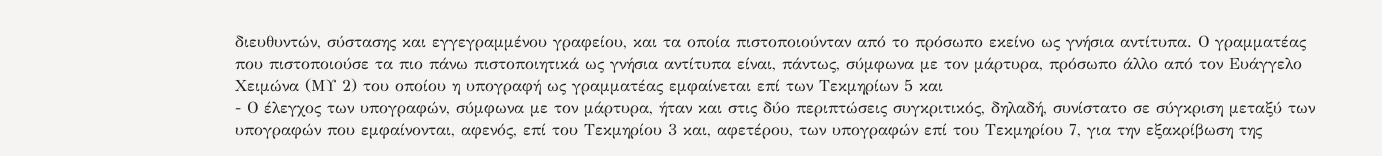διευθυντών, σύστασης και εγγεγραμμένου γραφείου, και τα οποία πιστοποιούνταν από το πρόσωπο εκείνο ως γνήσια αντίτυπα. Ο γραμματέας που πιστοποιούσε τα πιο πάνω πιστοποιητικά ως γνήσια αντίτυπα είναι, πάντως, σύμφωνα με τον μάρτυρα, πρόσωπο άλλο από τον Ευάγγελο Χειμώνα (ΜΥ 2) του οποίου η υπογραφή ως γραμματέας εμφαίνεται επί των Τεκμηρίων 5 και
- Ο έλεγχος των υπογραφών, σύμφωνα με τον μάρτυρα, ήταν και στις δύο περιπτώσεις συγκριτικός, δηλαδή, συνίστατο σε σύγκριση μεταξύ των υπογραφών που εμφαίνονται, αφενός, επί του Τεκμηρίου 3 και, αφετέρου, των υπογραφών επί του Τεκμηρίου 7, για την εξακρίβωση της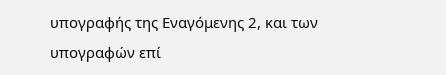υπογραφής της Εναγόμενης 2, και των υπογραφών επί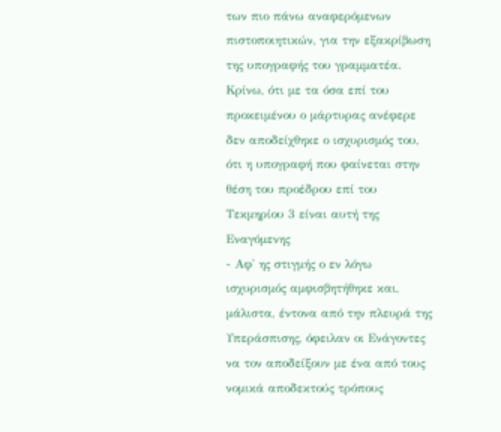των πιο πάνω αναφερόμενων πιστοποιητικών, για την εξακρίβωση της υπογραφής του γραμματέα. Κρίνω, ότι με τα όσα επί του προκειμένου ο μάρτυρας ανέφερε δεν αποδείχθηκε ο ισχυρισμός του, ότι η υπογραφή που φαίνεται στην θέση του προέδρου επί του Τεκμηρίου 3 είναι αυτή της Εναγόμενης
- Αφ' ης στιγμής ο εν λόγω ισχυρισμός αμφισβητήθηκε και, μάλιστα, έντονα από την πλευρά της Υπεράσπισης, όφειλαν οι Ενάγοντες να τον αποδείξουν με ένα από τους νομικά αποδεκτούς τρόπους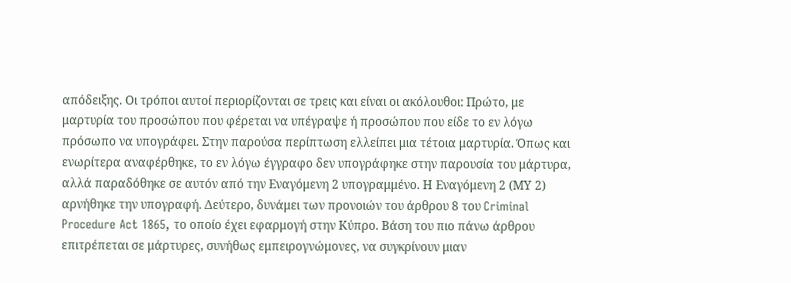απόδειξης. Οι τρόποι αυτοί περιορίζονται σε τρεις και είναι οι ακόλουθοι: Πρώτο, με μαρτυρία του προσώπου που φέρεται να υπέγραψε ή προσώπου που είδε το εν λόγω πρόσωπο να υπογράφει. Στην παρούσα περίπτωση ελλείπει μια τέτοια μαρτυρία. Όπως και ενωρίτερα αναφέρθηκε, το εν λόγω έγγραφο δεν υπογράφηκε στην παρουσία του μάρτυρα, αλλά παραδόθηκε σε αυτόν από την Εναγόμενη 2 υπογραμμένο. Η Εναγόμενη 2 (ΜΥ 2) αρνήθηκε την υπογραφή. Δεύτερο, δυνάμει των προνοιών του άρθρου 8 του Criminal Procedure Act 1865, το οποίο έχει εφαρμογή στην Κύπρο. Βάση του πιο πάνω άρθρου επιτρέπεται σε μάρτυρες, συνήθως εμπειρογνώμονες, να συγκρίνουν μιαν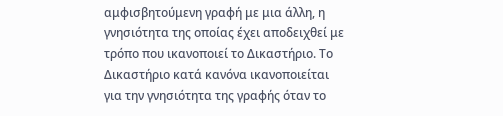αμφισβητούμενη γραφή με μια άλλη, η γνησιότητα της οποίας έχει αποδειχθεί με τρόπο που ικανοποιεί το Δικαστήριο. Το Δικαστήριο κατά κανόνα ικανοποιείται για την γνησιότητα της γραφής όταν το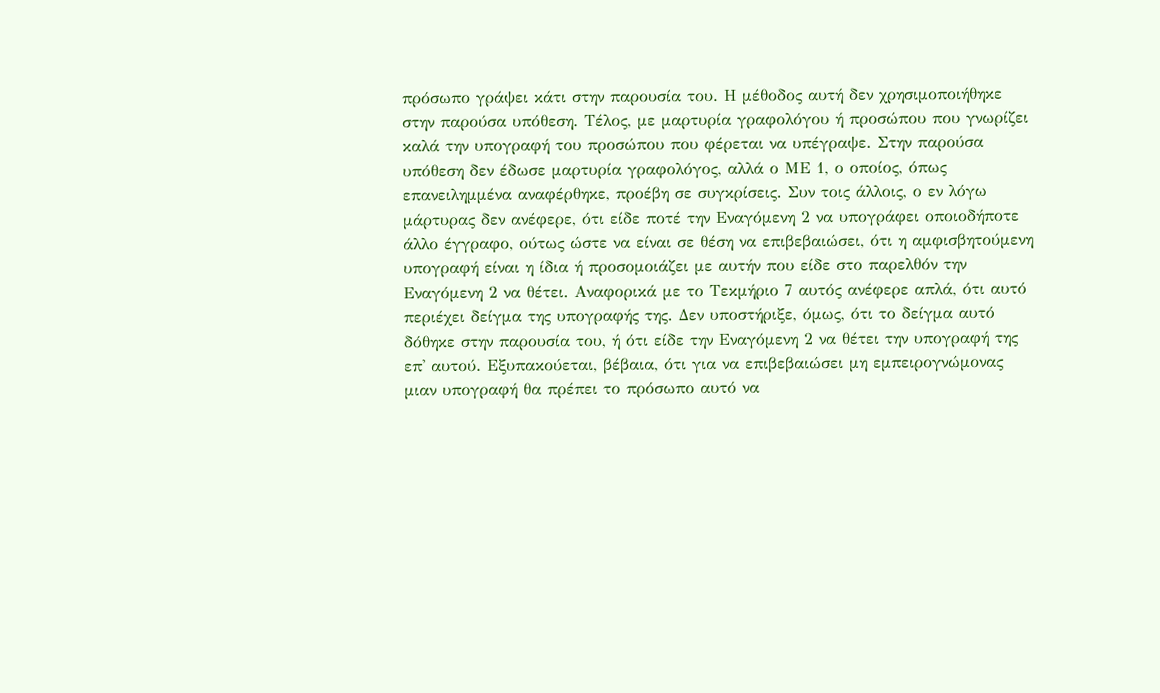πρόσωπο γράψει κάτι στην παρουσία του. Η μέθοδος αυτή δεν χρησιμοποιήθηκε στην παρούσα υπόθεση. Τέλος, με μαρτυρία γραφολόγου ή προσώπου που γνωρίζει καλά την υπογραφή του προσώπου που φέρεται να υπέγραψε. Στην παρούσα υπόθεση δεν έδωσε μαρτυρία γραφολόγος, αλλά ο ΜΕ 1, ο οποίος, όπως επανειλημμένα αναφέρθηκε, προέβη σε συγκρίσεις. Συν τοις άλλοις, ο εν λόγω μάρτυρας δεν ανέφερε, ότι είδε ποτέ την Εναγόμενη 2 να υπογράφει οποιοδήποτε άλλο έγγραφο, ούτως ώστε να είναι σε θέση να επιβεβαιώσει, ότι η αμφισβητούμενη υπογραφή είναι η ίδια ή προσομοιάζει με αυτήν που είδε στο παρελθόν την Εναγόμενη 2 να θέτει. Αναφορικά με το Τεκμήριο 7 αυτός ανέφερε απλά, ότι αυτό περιέχει δείγμα της υπογραφής της. Δεν υποστήριξε, όμως, ότι το δείγμα αυτό δόθηκε στην παρουσία του, ή ότι είδε την Εναγόμενη 2 να θέτει την υπογραφή της επ' αυτού. Εξυπακούεται, βέβαια, ότι για να επιβεβαιώσει μη εμπειρογνώμονας μιαν υπογραφή θα πρέπει το πρόσωπο αυτό να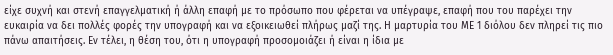είχε συχνή και στενή επαγγελματική ή άλλη επαφή με το πρόσωπο που φέρεται να υπέγραψε, επαφή που του παρέχει την ευκαιρία να δει πολλές φορές την υπογραφή και να εξοικειωθεί πλήρως μαζί της. Η μαρτυρία του ΜΕ 1 διόλου δεν πληρεί τις πιο πάνω απαιτήσεις. Εν τέλει, η θέση του, ότι η υπογραφή προσομοιάζει ή είναι η ίδια με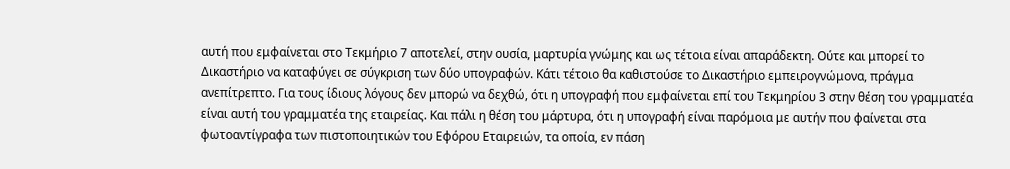αυτή που εμφαίνεται στο Τεκμήριο 7 αποτελεί, στην ουσία, μαρτυρία γνώμης και ως τέτοια είναι απαράδεκτη. Ούτε και μπορεί το Δικαστήριο να καταφύγει σε σύγκριση των δύο υπογραφών. Κάτι τέτοιο θα καθιστούσε το Δικαστήριο εμπειρογνώμονα, πράγμα ανεπίτρεπτο. Για τους ίδιους λόγους δεν μπορώ να δεχθώ, ότι η υπογραφή που εμφαίνεται επί του Τεκμηρίου 3 στην θέση του γραμματέα είναι αυτή του γραμματέα της εταιρείας. Και πάλι η θέση του μάρτυρα, ότι η υπογραφή είναι παρόμοια με αυτήν που φαίνεται στα φωτοαντίγραφα των πιστοποιητικών του Εφόρου Εταιρειών, τα οποία, εν πάση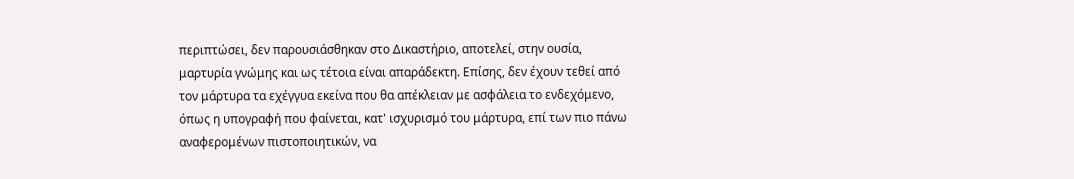περιπτώσει, δεν παρουσιάσθηκαν στο Δικαστήριο, αποτελεί, στην ουσία, μαρτυρία γνώμης και ως τέτοια είναι απαράδεκτη. Επίσης, δεν έχουν τεθεί από τον μάρτυρα τα εχέγγυα εκείνα που θα απέκλειαν με ασφάλεια το ενδεχόμενο, όπως η υπογραφή που φαίνεται, κατ' ισχυρισμό του μάρτυρα, επί των πιο πάνω αναφερομένων πιστοποιητικών, να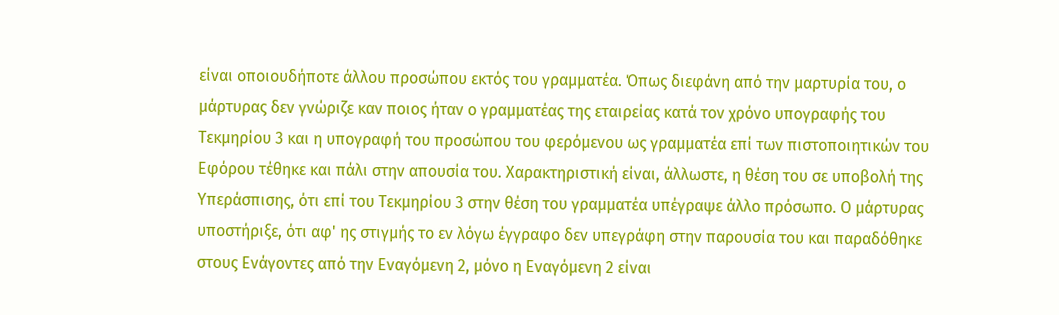είναι οποιουδήποτε άλλου προσώπου εκτός του γραμματέα. Όπως διεφάνη από την μαρτυρία του, ο μάρτυρας δεν γνώριζε καν ποιος ήταν ο γραμματέας της εταιρείας κατά τον χρόνο υπογραφής του Τεκμηρίου 3 και η υπογραφή του προσώπου του φερόμενου ως γραμματέα επί των πιστοποιητικών του Εφόρου τέθηκε και πάλι στην απουσία του. Χαρακτηριστική είναι, άλλωστε, η θέση του σε υποβολή της Υπεράσπισης, ότι επί του Τεκμηρίου 3 στην θέση του γραμματέα υπέγραψε άλλο πρόσωπο. Ο μάρτυρας υποστήριξε, ότι αφ' ης στιγμής το εν λόγω έγγραφο δεν υπεγράφη στην παρουσία του και παραδόθηκε στους Ενάγοντες από την Εναγόμενη 2, μόνο η Εναγόμενη 2 είναι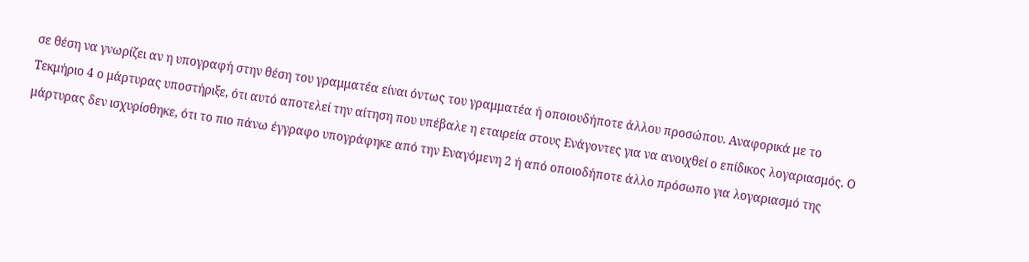σε θέση να γνωρίζει αν η υπογραφή στην θέση του γραμματέα είναι όντως του γραμματέα ή οποιουδήποτε άλλου προσώπου. Αναφορικά με το Τεκμήριο 4 ο μάρτυρας υποστήριξε, ότι αυτό αποτελεί την αίτηση που υπέβαλε η εταιρεία στους Ενάγοντες για να ανοιχθεί ο επίδικος λογαριασμός. Ο μάρτυρας δεν ισχυρίσθηκε, ότι το πιο πάνω έγγραφο υπογράφηκε από την Εναγόμενη 2 ή από οποιοδήποτε άλλο πρόσωπο για λογαριασμό της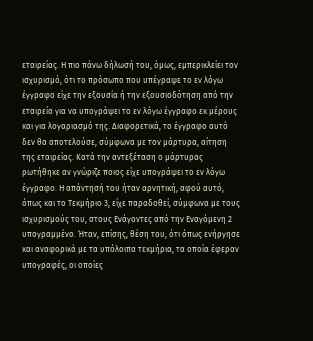εταιρείας. Η πιο πάνω δήλωσή του, όμως, εμπερικλείει τον ισχυρισμό, ότι το πρόσωπο που υπέγραψε το εν λόγω έγγραφο είχε την εξουσία ή την εξουσιοδότηση από την εταιρεία για να υπογράψει το εν λόγω έγγραφο εκ μέρους και για λογαριασμό της. Διαφορετικά, το έγγραφο αυτό δεν θα αποτελούσε, σύμφωνα με τον μάρτυρα, αίτηση της εταιρείας. Κατά την αντεξέταση ο μάρτυρας ρωτήθηκε αν γνώριζε ποιος είχε υπογράψει το εν λόγω έγγραφο. Η απάντησή του ήταν αρνητική, αφού αυτό, όπως και το Τεκμήριο 3, είχε παραδοθεί, σύμφωνα με τους ισχυρισμούς του, στους Ενάγοντες από την Εναγόμενη 2 υπογραμμένο. Ήταν, επίσης, θέση του, ότι όπως ενήργησε και αναφορικά με τα υπόλοιπα τεκμήρια, τα οποία έφεραν υπογραφές, οι οποίες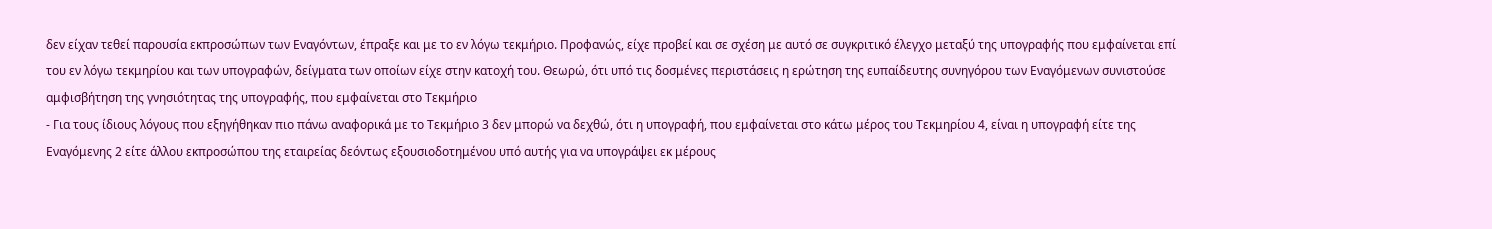δεν είχαν τεθεί παρουσία εκπροσώπων των Εναγόντων, έπραξε και με το εν λόγω τεκμήριο. Προφανώς, είχε προβεί και σε σχέση με αυτό σε συγκριτικό έλεγχο μεταξύ της υπογραφής που εμφαίνεται επί του εν λόγω τεκμηρίου και των υπογραφών, δείγματα των οποίων είχε στην κατοχή του. Θεωρώ, ότι υπό τις δοσμένες περιστάσεις η ερώτηση της ευπαίδευτης συνηγόρου των Εναγόμενων συνιστούσε αμφισβήτηση της γνησιότητας της υπογραφής, που εμφαίνεται στο Τεκμήριο
- Για τους ίδιους λόγους που εξηγήθηκαν πιο πάνω αναφορικά με το Τεκμήριο 3 δεν μπορώ να δεχθώ, ότι η υπογραφή, που εμφαίνεται στο κάτω μέρος του Τεκμηρίου 4, είναι η υπογραφή είτε της Εναγόμενης 2 είτε άλλου εκπροσώπου της εταιρείας δεόντως εξουσιοδοτημένου υπό αυτής για να υπογράψει εκ μέρους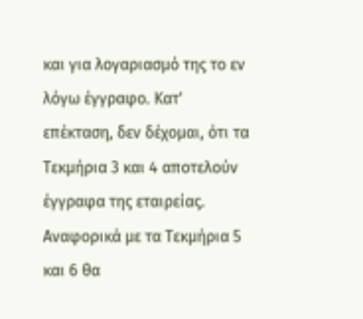και για λογαριασμό της το εν λόγω έγγραφο. Κατ' επέκταση, δεν δέχομαι, ότι τα Τεκμήρια 3 και 4 αποτελούν έγγραφα της εταιρείας. Αναφορικά με τα Τεκμήρια 5 και 6 θα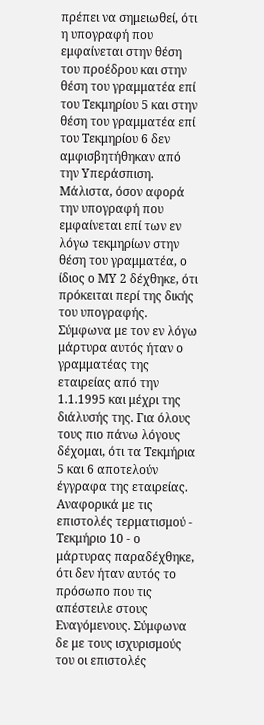πρέπει να σημειωθεί, ότι η υπογραφή που εμφαίνεται στην θέση του προέδρου και στην θέση του γραμματέα επί του Τεκμηρίου 5 και στην θέση του γραμματέα επί του Τεκμηρίου 6 δεν αμφισβητήθηκαν από την Υπεράσπιση. Μάλιστα, όσον αφορά την υπογραφή που εμφαίνεται επί των εν λόγω τεκμηρίων στην θέση του γραμματέα, ο ίδιος ο ΜΥ 2 δέχθηκε, ότι πρόκειται περί της δικής του υπογραφής. Σύμφωνα με τον εν λόγω μάρτυρα αυτός ήταν ο γραμματέας της εταιρείας από την 1.1.1995 και μέχρι της διάλυσής της. Για όλους τους πιο πάνω λόγους δέχομαι, ότι τα Τεκμήρια 5 και 6 αποτελούν έγγραφα της εταιρείας. Αναφορικά με τις επιστολές τερματισμού - Τεκμήριο 10 - ο μάρτυρας παραδέχθηκε, ότι δεν ήταν αυτός το πρόσωπο που τις απέστειλε στους Εναγόμενους. Σύμφωνα δε με τους ισχυρισμούς του οι επιστολές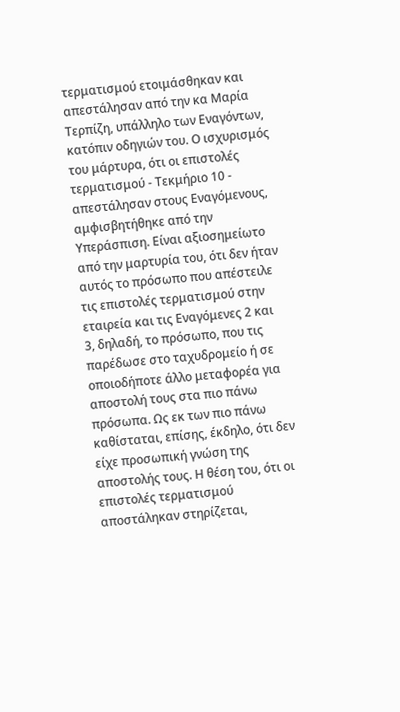τερματισμού ετοιμάσθηκαν και απεστάλησαν από την κα Μαρία Τερπίζη, υπάλληλο των Εναγόντων, κατόπιν οδηγιών του. Ο ισχυρισμός του μάρτυρα, ότι οι επιστολές τερματισμού - Τεκμήριο 10 - απεστάλησαν στους Εναγόμενους, αμφισβητήθηκε από την Υπεράσπιση. Είναι αξιοσημείωτο από την μαρτυρία του, ότι δεν ήταν αυτός το πρόσωπο που απέστειλε τις επιστολές τερματισμού στην εταιρεία και τις Εναγόμενες 2 και 3, δηλαδή, το πρόσωπο, που τις παρέδωσε στο ταχυδρομείο ή σε οποιοδήποτε άλλο μεταφορέα για αποστολή τους στα πιο πάνω πρόσωπα. Ως εκ των πιο πάνω καθίσταται, επίσης, έκδηλο, ότι δεν είχε προσωπική γνώση της αποστολής τους. Η θέση του, ότι οι επιστολές τερματισμού αποστάληκαν στηρίζεται,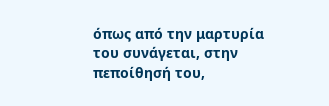όπως από την μαρτυρία του συνάγεται, στην πεποίθησή του,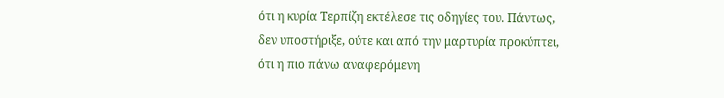ότι η κυρία Τερπίζη εκτέλεσε τις οδηγίες του. Πάντως, δεν υποστήριξε, ούτε και από την μαρτυρία προκύπτει, ότι η πιο πάνω αναφερόμενη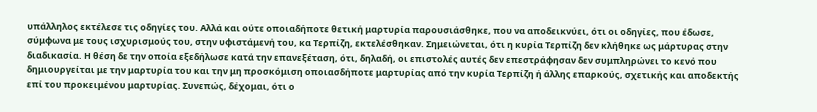υπάλληλος εκτέλεσε τις οδηγίες του. Αλλά και ούτε οποιαδήποτε θετική μαρτυρία παρουσιάσθηκε, που να αποδεικνύει, ότι οι οδηγίες, που έδωσε, σύμφωνα με τους ισχυρισμούς του, στην υφιστάμενή του, κα Τερπίζη, εκτελέσθηκαν. Σημειώνεται, ότι η κυρία Τερπίζη δεν κλήθηκε ως μάρτυρας στην διαδικασία. Η θέση δε την οποία εξεδήλωσε κατά την επανεξέταση, ότι, δηλαδή, οι επιστολές αυτές δεν επεστράφησαν δεν συμπληρώνει το κενό που δημιουργείται με την μαρτυρία του και την μη προσκόμιση οποιασδήποτε μαρτυρίας από την κυρία Τερπίζη ή άλλης επαρκούς, σχετικής και αποδεκτής επί του προκειμένου μαρτυρίας. Συνεπώς, δέχομαι, ότι ο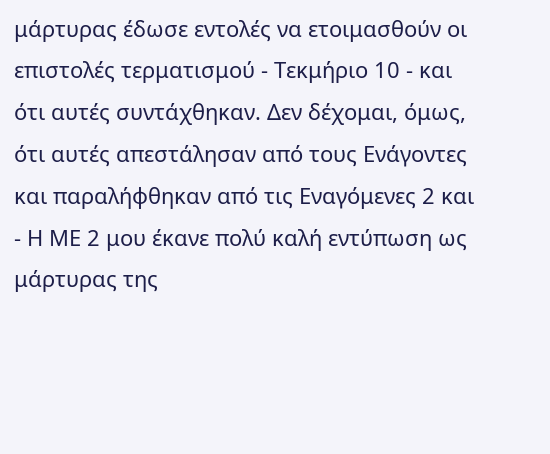μάρτυρας έδωσε εντολές να ετοιμασθούν οι επιστολές τερματισμού - Τεκμήριο 10 - και ότι αυτές συντάχθηκαν. Δεν δέχομαι, όμως, ότι αυτές απεστάλησαν από τους Ενάγοντες και παραλήφθηκαν από τις Εναγόμενες 2 και
- Η ΜΕ 2 μου έκανε πολύ καλή εντύπωση ως μάρτυρας της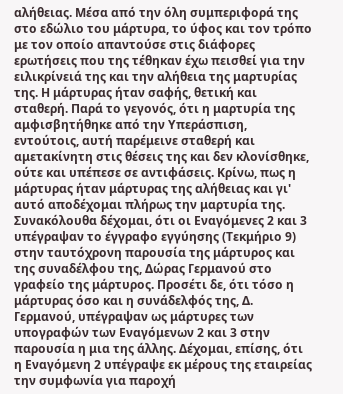αλήθειας. Μέσα από την όλη συμπεριφορά της στο εδώλιο του μάρτυρα, το ύφος και τον τρόπο με τον οποίο απαντούσε στις διάφορες ερωτήσεις που της τέθηκαν έχω πεισθεί για την ειλικρίνειά της και την αλήθεια της μαρτυρίας της. Η μάρτυρας ήταν σαφής, θετική και σταθερή. Παρά το γεγονός, ότι η μαρτυρία της αμφισβητήθηκε από την Υπεράσπιση, εντούτοις, αυτή παρέμεινε σταθερή και αμετακίνητη στις θέσεις της και δεν κλονίσθηκε, ούτε και υπέπεσε σε αντιφάσεις. Κρίνω, πως η μάρτυρας ήταν μάρτυρας της αλήθειας και γι' αυτό αποδέχομαι πλήρως την μαρτυρία της. Συνακόλουθα δέχομαι, ότι οι Εναγόμενες 2 και 3 υπέγραψαν το έγγραφο εγγύησης (Τεκμήριο 9) στην ταυτόχρονη παρουσία της μάρτυρος και της συναδέλφου της, Δώρας Γερμανού στο γραφείο της μάρτυρος. Προσέτι δε, ότι τόσο η μάρτυρας όσο και η συνάδελφός της, Δ. Γερμανού, υπέγραψαν ως μάρτυρες των υπογραφών των Εναγόμενων 2 και 3 στην παρουσία η μια της άλλης. Δέχομαι, επίσης, ότι η Εναγόμενη 2 υπέγραψε εκ μέρους της εταιρείας την συμφωνία για παροχή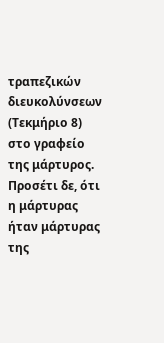τραπεζικών διευκολύνσεων (Τεκμήριο 8) στο γραφείο της μάρτυρος. Προσέτι δε, ότι η μάρτυρας ήταν μάρτυρας της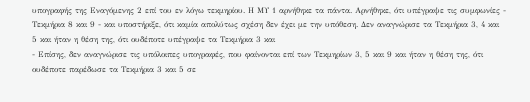υπογραφής της Εναγόμενης 2 επί του εν λόγω τεκμηρίου. Η ΜΥ 1 αρνήθηκε τα πάντα. Αρνήθηκε, ότι υπέγραψε τις συμφωνίες - Τεκμήρια 8 και 9 - και υποστήριξε, ότι καμία απολύτως σχέση δεν έχει με την υπόθεση. Δεν αναγνώρισε τα Τεκμήρια 3, 4 και 5 και ήταν η θέση της, ότι ουδέποτε υπέγραψε τα Τεκμήρια 3 και
- Επίσης, δεν αναγνώρισε τις υπόλοιπες υπογραφές, που φαίνονται επί των Τεκμηρίων 3, 5 και 9 και ήταν η θέση της, ότι ουδέποτε παρέδωσε τα Τεκμήρια 3 και 5 σε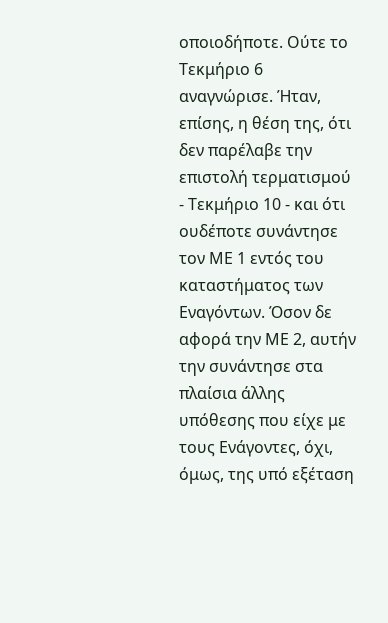οποιοδήποτε. Ούτε το Τεκμήριο 6 αναγνώρισε. Ήταν, επίσης, η θέση της, ότι δεν παρέλαβε την επιστολή τερματισμού - Τεκμήριο 10 - και ότι ουδέποτε συνάντησε τον ΜΕ 1 εντός του καταστήματος των Εναγόντων. Όσον δε αφορά την ΜΕ 2, αυτήν την συνάντησε στα πλαίσια άλλης υπόθεσης που είχε με τους Ενάγοντες, όχι, όμως, της υπό εξέταση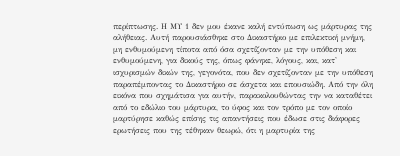περίπτωσης. Η ΜΥ 1 δεν μου έκανε καλή εντύπωση ως μάρτυρας της αλήθειας. Αυτή παρουσιάσθηκε στο Δικαστήριο με επιλεκτική μνήμη, μη ενθυμούμενη τίποτα από όσα σχετίζονταν με την υπόθεση και ενθυμούμενη, για δικούς της, όπως φάνηκε, λόγους, και, κατ' ισχυρισμών δικών της, γεγονότα, που δεν σχετίζονταν με την υπόθεση παραπέμποντας το Δικαστήριο σε άσχετα και επουσιώδη. Από την όλη εικόνα που σχημάτισα για αυτήν, παρακολουθώντας την να καταθέτει από το εδώλιο του μάρτυρα, το ύφος και τον τρόπο με τον οποίο μαρτύρησε καθώς επίσης τις απαντήσεις που έδωσε στις διάφορες ερωτήσεις που της τέθηκαν θεωρώ, ότι η μαρτυρία της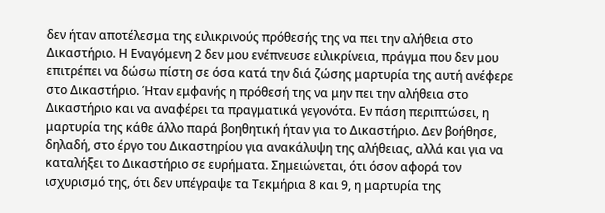δεν ήταν αποτέλεσμα της ειλικρινούς πρόθεσής της να πει την αλήθεια στο Δικαστήριο. Η Εναγόμενη 2 δεν μου ενέπνευσε ειλικρίνεια, πράγμα που δεν μου επιτρέπει να δώσω πίστη σε όσα κατά την διά ζώσης μαρτυρία της αυτή ανέφερε στο Δικαστήριο. Ήταν εμφανής η πρόθεσή της να μην πει την αλήθεια στο Δικαστήριο και να αναφέρει τα πραγματικά γεγονότα. Εν πάση περιπτώσει, η μαρτυρία της κάθε άλλο παρά βοηθητική ήταν για το Δικαστήριο. Δεν βοήθησε, δηλαδή, στο έργο του Δικαστηρίου για ανακάλυψη της αλήθειας, αλλά και για να καταλήξει το Δικαστήριο σε ευρήματα. Σημειώνεται, ότι όσον αφορά τον ισχυρισμό της, ότι δεν υπέγραψε τα Τεκμήρια 8 και 9, η μαρτυρία της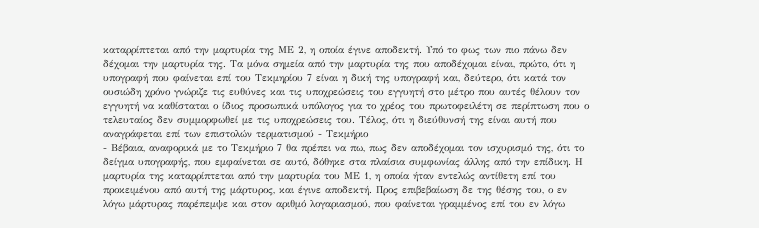καταρρίπτεται από την μαρτυρία της ΜΕ 2, η οποία έγινε αποδεκτή. Υπό το φως των πιο πάνω δεν δέχομαι την μαρτυρία της. Τα μόνα σημεία από την μαρτυρία της που αποδέχομαι είναι, πρώτο, ότι η υπογραφή που φαίνεται επί του Τεκμηρίου 7 είναι η δική της υπογραφή και, δεύτερο, ότι κατά τον ουσιώδη χρόνο γνώριζε τις ευθύνες και τις υποχρεώσεις του εγγυητή στο μέτρο που αυτές θέλουν τον εγγυητή να καθίσταται ο ίδιος προσωπικά υπόλογος για το χρέος του πρωτοφειλέτη σε περίπτωση που ο τελευταίος δεν συμμορφωθεί με τις υποχρεώσεις του. Τέλος, ότι η διεύθυνσή της είναι αυτή που αναγράφεται επί των επιστολών τερματισμού - Τεκμήριο
- Βέβαια, αναφορικά με το Τεκμήριο 7 θα πρέπει να πω, πως δεν αποδέχομαι τον ισχυρισμό της, ότι το δείγμα υπογραφής, που εμφαίνεται σε αυτό, δόθηκε στα πλαίσια συμφωνίας άλλης από την επίδικη. Η μαρτυρία της καταρρίπτεται από την μαρτυρία του ΜΕ 1, η οποία ήταν εντελώς αντίθετη επί του προκειμένου από αυτή της μάρτυρος, και έγινε αποδεκτή. Προς επιβεβαίωση δε της θέσης του, ο εν λόγω μάρτυρας παρέπεμψε και στον αριθμό λογαριασμού, που φαίνεται γραμμένος επί του εν λόγω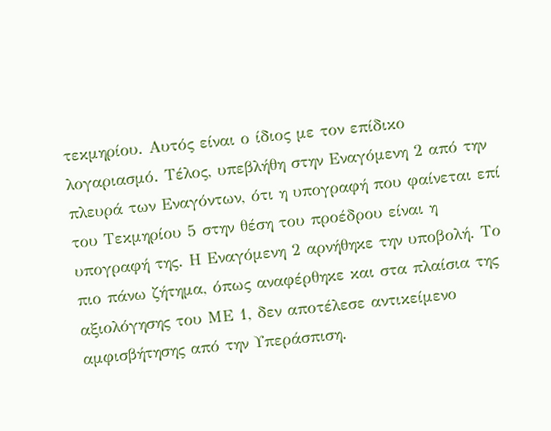τεκμηρίου. Αυτός είναι ο ίδιος με τον επίδικο λογαριασμό. Τέλος, υπεβλήθη στην Εναγόμενη 2 από την πλευρά των Εναγόντων, ότι η υπογραφή που φαίνεται επί του Τεκμηρίου 5 στην θέση του προέδρου είναι η υπογραφή της. Η Εναγόμενη 2 αρνήθηκε την υποβολή. Το πιο πάνω ζήτημα, όπως αναφέρθηκε και στα πλαίσια της αξιολόγησης του ΜΕ 1, δεν αποτέλεσε αντικείμενο αμφισβήτησης από την Υπεράσπιση.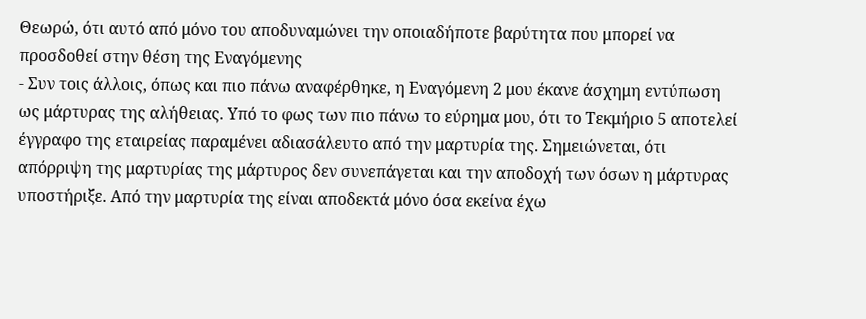Θεωρώ, ότι αυτό από μόνο του αποδυναμώνει την οποιαδήποτε βαρύτητα που μπορεί να προσδοθεί στην θέση της Εναγόμενης
- Συν τοις άλλοις, όπως και πιο πάνω αναφέρθηκε, η Εναγόμενη 2 μου έκανε άσχημη εντύπωση ως μάρτυρας της αλήθειας. Υπό το φως των πιο πάνω το εύρημα μου, ότι το Τεκμήριο 5 αποτελεί έγγραφο της εταιρείας παραμένει αδιασάλευτο από την μαρτυρία της. Σημειώνεται, ότι απόρριψη της μαρτυρίας της μάρτυρος δεν συνεπάγεται και την αποδοχή των όσων η μάρτυρας υποστήριξε. Από την μαρτυρία της είναι αποδεκτά μόνο όσα εκείνα έχω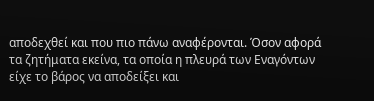αποδεχθεί και που πιο πάνω αναφέρονται. Όσον αφορά τα ζητήματα εκείνα, τα οποία η πλευρά των Εναγόντων είχε το βάρος να αποδείξει και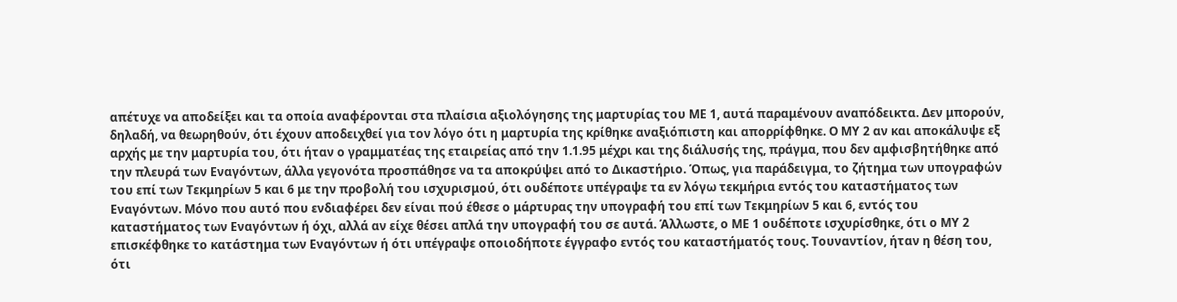απέτυχε να αποδείξει και τα οποία αναφέρονται στα πλαίσια αξιολόγησης της μαρτυρίας του ΜΕ 1, αυτά παραμένουν αναπόδεικτα. Δεν μπορούν, δηλαδή, να θεωρηθούν, ότι έχουν αποδειχθεί για τον λόγο ότι η μαρτυρία της κρίθηκε αναξιόπιστη και απορρίφθηκε. Ο ΜΥ 2 αν και αποκάλυψε εξ αρχής με την μαρτυρία του, ότι ήταν ο γραμματέας της εταιρείας από την 1.1.95 μέχρι και της διάλυσής της, πράγμα, που δεν αμφισβητήθηκε από την πλευρά των Εναγόντων, άλλα γεγονότα προσπάθησε να τα αποκρύψει από το Δικαστήριο. Όπως, για παράδειγμα, το ζήτημα των υπογραφών του επί των Τεκμηρίων 5 και 6 με την προβολή του ισχυρισμού, ότι ουδέποτε υπέγραψε τα εν λόγω τεκμήρια εντός του καταστήματος των Εναγόντων. Μόνο που αυτό που ενδιαφέρει δεν είναι πού έθεσε ο μάρτυρας την υπογραφή του επί των Τεκμηρίων 5 και 6, εντός του καταστήματος των Εναγόντων ή όχι, αλλά αν είχε θέσει απλά την υπογραφή του σε αυτά. Άλλωστε, ο ΜΕ 1 ουδέποτε ισχυρίσθηκε, ότι ο ΜΥ 2 επισκέφθηκε το κατάστημα των Εναγόντων ή ότι υπέγραψε οποιοδήποτε έγγραφο εντός του καταστήματός τους. Τουναντίον, ήταν η θέση του, ότι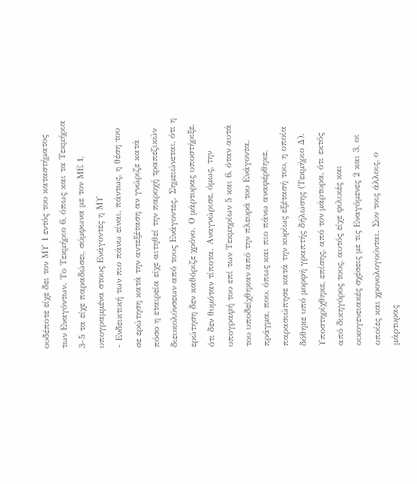ουδέποτε είχε δει τον ΜΥ 1 εντός του καταστήματος των Εναγόντων. Το Τεκμήριο 6, όπως και τα Τεκμήρια 3-5 τα είχε παραδώσει, σύμφωνα με τον ΜΕ 1, υπογραμμένα στους Ενάγοντες η ΜΥ
- Ενδεικτική των πιο πάνω είναι, πάντως, η θέση του σε ερώτηση κατά την αντεξέταση αν γνώριζε κατά πόσο η εταιρεία είχε αιτηθεί την παροχή τραπεζικών διευκολύνσεων από τους Ενάγοντες. Σημειώνεται, ότι η ερώτηση δεν καθόριζε χρόνο. Ο μάρτυρας υποστήριξε, ότι δεν θυμόταν τίποτα. Αναγνώρισε, όμως, την υπογραφή του επί των Τεκμηρίων 5 και 6, όταν αυτά του υποδείχθηκαν από την πλευρά του Ενάγοντα, πράγμα, που, όπως και πιο πάνω αναφέρθηκε, παρασιώπησε κατά την κυρίως εξέτασή του, η οποία δόθηκε υπό μορφή γραπτής δήλωσης (Τεκμήριο Δ). Υποστηρίχθηκε, επίσης, από τον μάρτυρα, ότι εκτός από δικηγόρος τους, αυτός είχε φιλικές και οικογενειακές σχέσεις με τις Εναγόμενες 2 και 3, οι οποίες και χρονολογούνται. Συν τοις άλλοις, ο μάρτυρας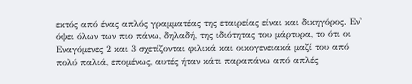εκτός από ένας απλός γραμματέας της εταιρείας είναι και δικηγόρος. Εν' όψει όλων των πιο πάνω, δηλαδή, της ιδιότητας του μάρτυρα, το ότι οι Εναγόμενες 2 και 3 σχετίζονται φιλικά και οικογενειακά μαζί του από πολύ παλιά, επομένως, αυτές ήταν κάτι παραπάνω από απλές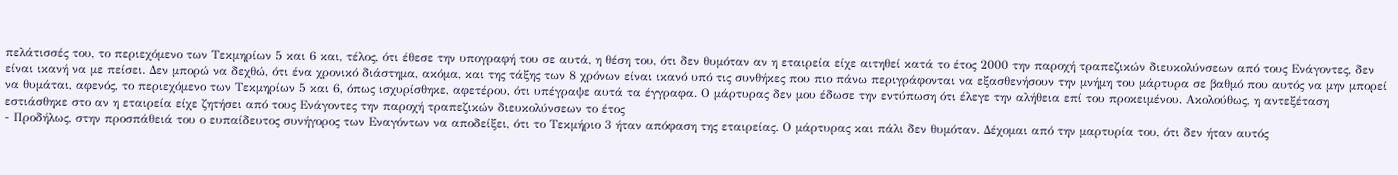πελάτισσές του, το περιεχόμενο των Τεκμηρίων 5 και 6 και, τέλος, ότι έθεσε την υπογραφή του σε αυτά, η θέση του, ότι δεν θυμόταν αν η εταιρεία είχε αιτηθεί κατά το έτος 2000 την παροχή τραπεζικών διευκολύνσεων από τους Ενάγοντες, δεν είναι ικανή να με πείσει. Δεν μπορώ να δεχθώ, ότι ένα χρονικό διάστημα, ακόμα, και της τάξης των 8 χρόνων είναι ικανό υπό τις συνθήκες που πιο πάνω περιγράφονται να εξασθενήσουν την μνήμη του μάρτυρα σε βαθμό που αυτός να μην μπορεί να θυμάται, αφενός, το περιεχόμενο των Τεκμηρίων 5 και 6, όπως ισχυρίσθηκε, αφετέρου, ότι υπέγραψε αυτά τα έγγραφα. Ο μάρτυρας δεν μου έδωσε την εντύπωση ότι έλεγε την αλήθεια επί του προκειμένου. Ακολούθως, η αντεξέταση εστιάσθηκε στο αν η εταιρεία είχε ζητήσει από τους Ενάγοντες την παροχή τραπεζικών διευκολύνσεων το έτος
- Προδήλως, στην προσπάθειά του ο ευπαίδευτος συνήγορος των Εναγόντων να αποδείξει, ότι το Τεκμήριο 3 ήταν απόφαση της εταιρείας. Ο μάρτυρας και πάλι δεν θυμόταν. Δέχομαι από την μαρτυρία του, ότι δεν ήταν αυτός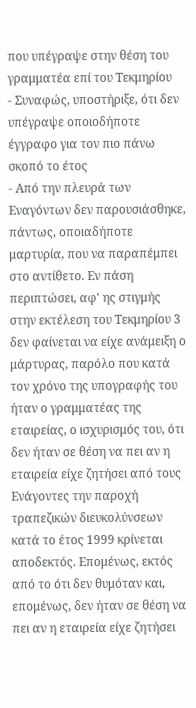που υπέγραψε στην θέση του γραμματέα επί του Τεκμηρίου
- Συναφώς, υποστήριξε, ότι δεν υπέγραψε οποιοδήποτε έγγραφο για τον πιο πάνω σκοπό το έτος
- Από την πλευρά των Εναγόντων δεν παρουσιάσθηκε, πάντως, οποιαδήποτε μαρτυρία, που να παραπέμπει στο αντίθετο. Εν πάση περιπτώσει, αφ' ης στιγμής στην εκτέλεση του Τεκμηρίου 3 δεν φαίνεται να είχε ανάμειξη ο μάρτυρας, παρόλο που κατά τον χρόνο της υπογραφής του ήταν ο γραμματέας της εταιρείας, ο ισχυρισμός του, ότι δεν ήταν σε θέση να πει αν η εταιρεία είχε ζητήσει από τους Ενάγοντες την παροχή τραπεζικών διευκολύνσεων κατά το έτος 1999 κρίνεται αποδεκτός. Επομένως, εκτός από το ότι δεν θυμόταν και, επομένως, δεν ήταν σε θέση να πει αν η εταιρεία είχε ζητήσει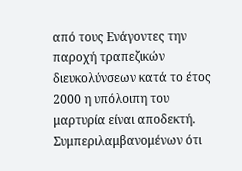από τους Ενάγοντες την παροχή τραπεζικών διευκολύνσεων κατά το έτος 2000 η υπόλοιπη του μαρτυρία είναι αποδεκτή. Συμπεριλαμβανομένων ότι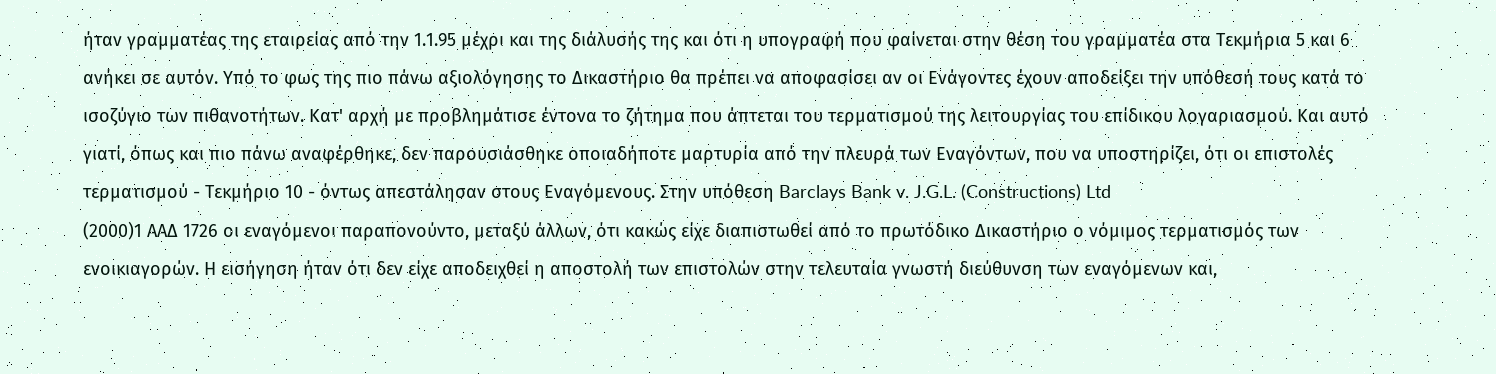ήταν γραμματέας της εταιρείας από την 1.1.95 μέχρι και της διάλυσής της και ότι η υπογραφή που φαίνεται στην θέση του γραμματέα στα Τεκμήρια 5 και 6 ανήκει σε αυτόν. Υπό το φως της πιο πάνω αξιολόγησης το Δικαστήριο θα πρέπει να αποφασίσει αν οι Ενάγοντες έχουν αποδείξει την υπόθεσή τους κατά το ισοζύγιο των πιθανοτήτων. Κατ' αρχή με προβλημάτισε έντονα το ζήτημα που άπτεται του τερματισμού της λειτουργίας του επίδικου λογαριασμού. Και αυτό γιατί, όπως και πιο πάνω αναφέρθηκε, δεν παρουσιάσθηκε οποιαδήποτε μαρτυρία από την πλευρά των Εναγόντων, που να υποστηρίζει, ότι οι επιστολές τερματισμού - Τεκμήριο 10 - όντως απεστάλησαν στους Εναγόμενους. Στην υπόθεση Barclays Bank v. J.G.L. (Constructions) Ltd
(2000)1 ΑΑΔ 1726 οι εναγόμενοι παραπονούντο, μεταξύ άλλων, ότι κακώς είχε διαπιστωθεί από το πρωτόδικο Δικαστήριο ο νόμιμος τερματισμός των ενοικιαγορών. Η εισήγηση ήταν ότι δεν είχε αποδειχθεί η αποστολή των επιστολών στην τελευταία γνωστή διεύθυνση των εναγόμενων και,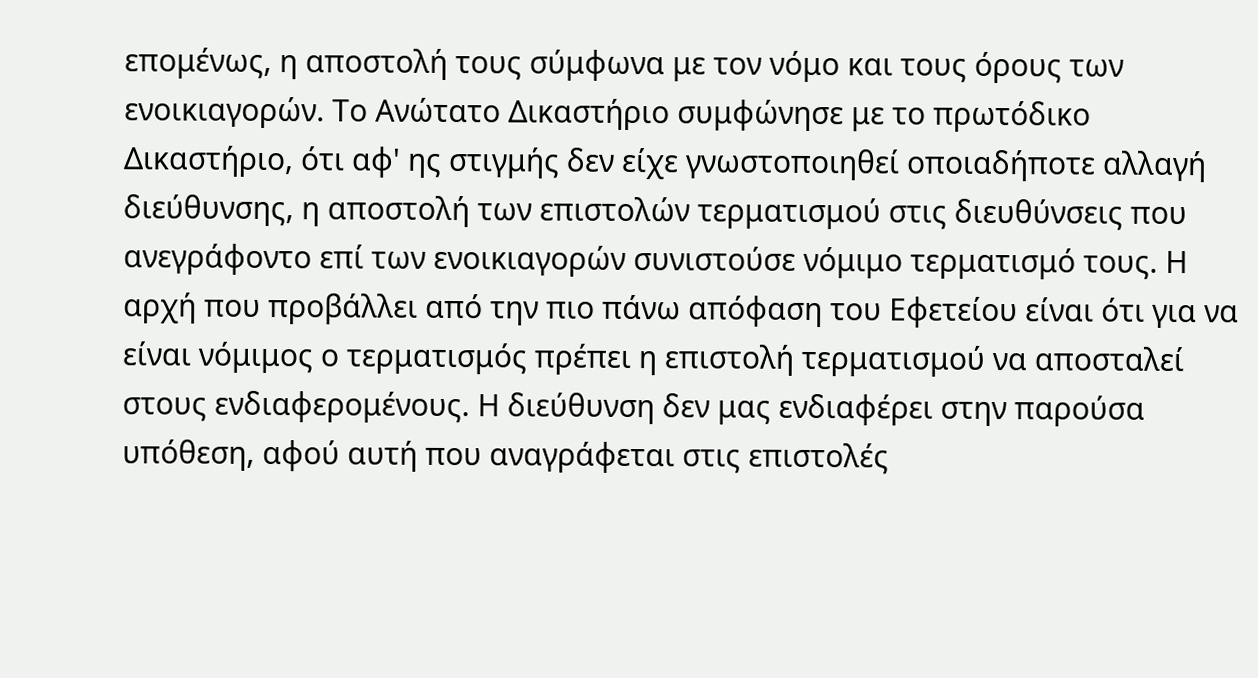επομένως, η αποστολή τους σύμφωνα με τον νόμο και τους όρους των ενοικιαγορών. Το Ανώτατο Δικαστήριο συμφώνησε με το πρωτόδικο Δικαστήριο, ότι αφ' ης στιγμής δεν είχε γνωστοποιηθεί οποιαδήποτε αλλαγή διεύθυνσης, η αποστολή των επιστολών τερματισμού στις διευθύνσεις που ανεγράφοντο επί των ενοικιαγορών συνιστούσε νόμιμο τερματισμό τους. Η αρχή που προβάλλει από την πιο πάνω απόφαση του Εφετείου είναι ότι για να είναι νόμιμος ο τερματισμός πρέπει η επιστολή τερματισμού να αποσταλεί στους ενδιαφερομένους. Η διεύθυνση δεν μας ενδιαφέρει στην παρούσα υπόθεση, αφού αυτή που αναγράφεται στις επιστολές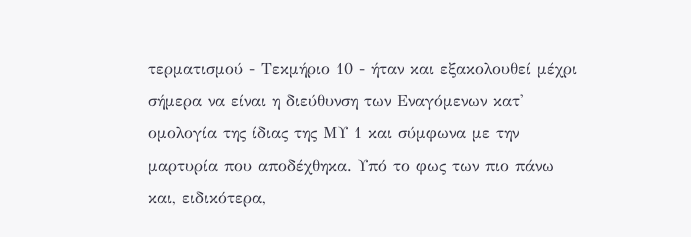τερματισμού - Τεκμήριο 10 - ήταν και εξακολουθεί μέχρι σήμερα να είναι η διεύθυνση των Εναγόμενων κατ' ομολογία της ίδιας της ΜΥ 1 και σύμφωνα με την μαρτυρία που αποδέχθηκα. Υπό το φως των πιο πάνω και, ειδικότερα,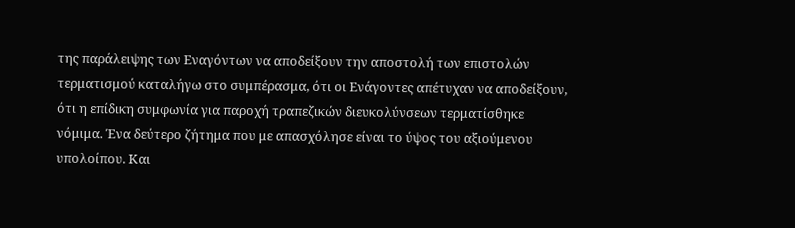της παράλειψης των Εναγόντων να αποδείξουν την αποστολή των επιστολών τερματισμού καταλήγω στο συμπέρασμα, ότι οι Ενάγοντες απέτυχαν να αποδείξουν, ότι η επίδικη συμφωνία για παροχή τραπεζικών διευκολύνσεων τερματίσθηκε νόμιμα. Ένα δεύτερο ζήτημα που με απασχόλησε είναι το ύψος του αξιούμενου υπολοίπου. Και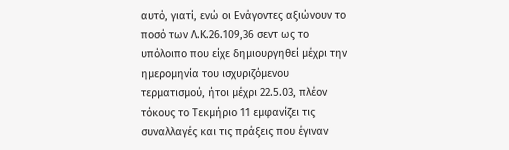αυτό, γιατί, ενώ οι Ενάγοντες αξιώνουν το ποσό των Λ.Κ.26.109,36 σεντ ως το υπόλοιπο που είχε δημιουργηθεί μέχρι την ημερομηνία του ισχυριζόμενου τερματισμού, ήτοι μέχρι 22.5.03, πλέον τόκους το Τεκμήριο 11 εμφανίζει τις συναλλαγές και τις πράξεις που έγιναν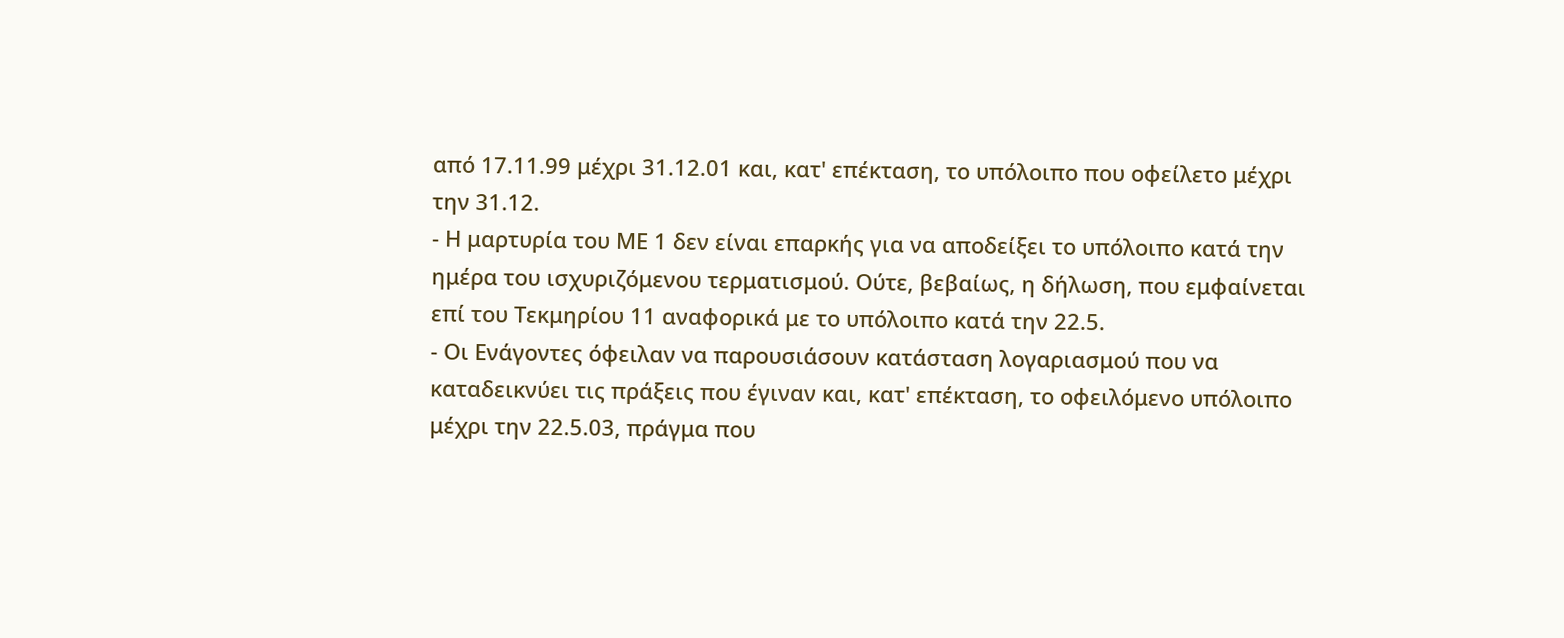από 17.11.99 μέχρι 31.12.01 και, κατ' επέκταση, το υπόλοιπο που οφείλετο μέχρι την 31.12.
- Η μαρτυρία του ΜΕ 1 δεν είναι επαρκής για να αποδείξει το υπόλοιπο κατά την ημέρα του ισχυριζόμενου τερματισμού. Ούτε, βεβαίως, η δήλωση, που εμφαίνεται επί του Τεκμηρίου 11 αναφορικά με το υπόλοιπο κατά την 22.5.
- Οι Ενάγοντες όφειλαν να παρουσιάσουν κατάσταση λογαριασμού που να καταδεικνύει τις πράξεις που έγιναν και, κατ' επέκταση, το οφειλόμενο υπόλοιπο μέχρι την 22.5.03, πράγμα που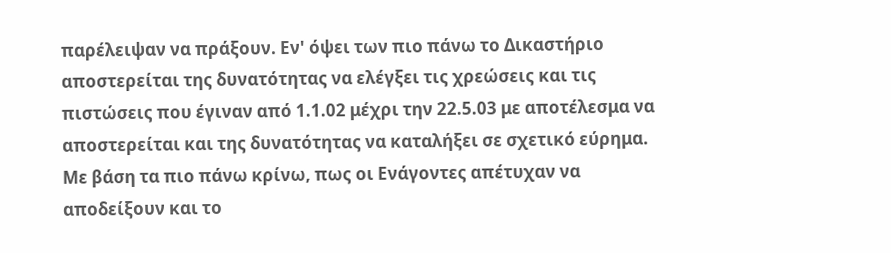παρέλειψαν να πράξουν. Εν' όψει των πιο πάνω το Δικαστήριο αποστερείται της δυνατότητας να ελέγξει τις χρεώσεις και τις πιστώσεις που έγιναν από 1.1.02 μέχρι την 22.5.03 με αποτέλεσμα να αποστερείται και της δυνατότητας να καταλήξει σε σχετικό εύρημα. Με βάση τα πιο πάνω κρίνω, πως οι Ενάγοντες απέτυχαν να αποδείξουν και το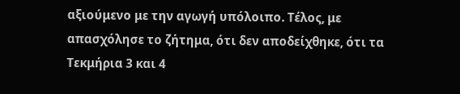αξιούμενο με την αγωγή υπόλοιπο. Τέλος, με απασχόλησε το ζήτημα, ότι δεν αποδείχθηκε, ότι τα Τεκμήρια 3 και 4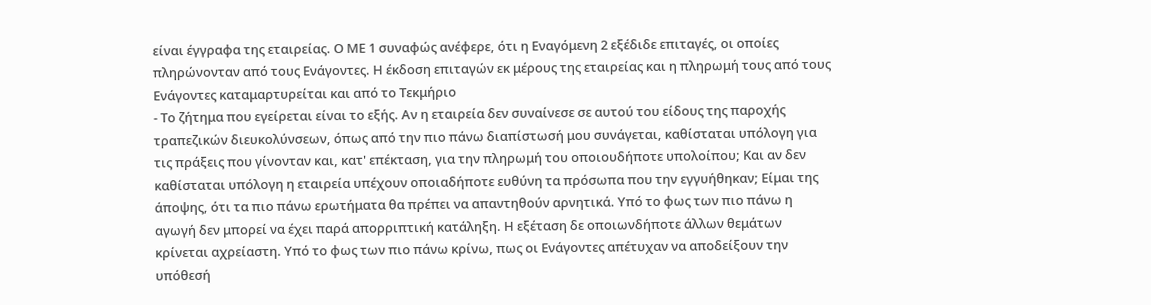είναι έγγραφα της εταιρείας. Ο ΜΕ 1 συναφώς ανέφερε, ότι η Εναγόμενη 2 εξέδιδε επιταγές, οι οποίες πληρώνονταν από τους Ενάγοντες. Η έκδοση επιταγών εκ μέρους της εταιρείας και η πληρωμή τους από τους Ενάγοντες καταμαρτυρείται και από το Τεκμήριο
- Το ζήτημα που εγείρεται είναι το εξής. Αν η εταιρεία δεν συναίνεσε σε αυτού του είδους της παροχής τραπεζικών διευκολύνσεων, όπως από την πιο πάνω διαπίστωσή μου συνάγεται, καθίσταται υπόλογη για τις πράξεις που γίνονταν και, κατ' επέκταση, για την πληρωμή του οποιουδήποτε υπολοίπου; Και αν δεν καθίσταται υπόλογη η εταιρεία υπέχουν οποιαδήποτε ευθύνη τα πρόσωπα που την εγγυήθηκαν; Είμαι της άποψης, ότι τα πιο πάνω ερωτήματα θα πρέπει να απαντηθούν αρνητικά. Υπό το φως των πιο πάνω η αγωγή δεν μπορεί να έχει παρά απορριπτική κατάληξη. Η εξέταση δε οποιωνδήποτε άλλων θεμάτων κρίνεται αχρείαστη. Υπό το φως των πιο πάνω κρίνω, πως οι Ενάγοντες απέτυχαν να αποδείξουν την υπόθεσή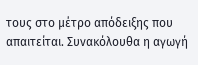τους στο μέτρο απόδειξης που απαιτείται. Συνακόλουθα η αγωγή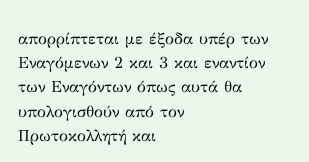απορρίπτεται με έξοδα υπέρ των Εναγόμενων 2 και 3 και εναντίον των Εναγόντων όπως αυτά θα υπολογισθούν από τον Πρωτοκολλητή και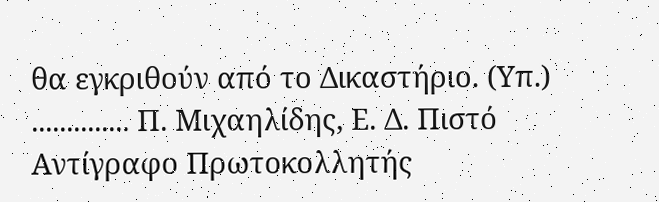θα εγκριθούν από το Δικαστήριο. (Υπ.) .............. Π. Μιχαηλίδης, Ε. Δ. Πιστό Αντίγραφο Πρωτοκολλητής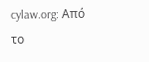cylaw.org: Από το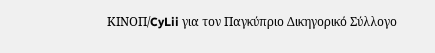ΚΙΝOΠ/CyLii για τον Παγκύπριο Δικηγορικό Σύλλογο